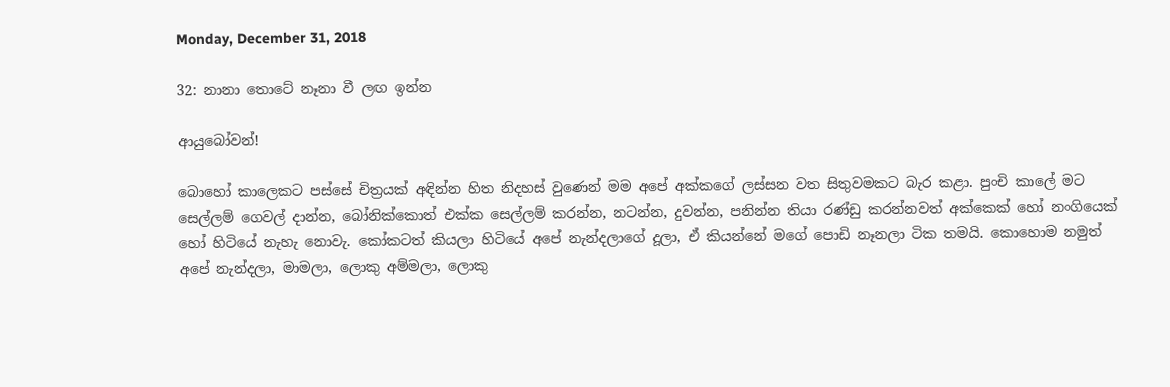Monday, December 31, 2018

32: නානා තොටේ නෑනා වී ලඟ ඉන්න

ආයුබ‌ෝවන්!

බ‌ොහ‌ෝ කාල‌ෙකට පස්ස‌ේ චිත්‍රයක් අඳින්න හිත නිදහස් වුණෙන් මම අප‌ේ අක්කග‌ේ ලස්සන වත සිතුවමකට බැර කළා. පුංචි කාල‌ේ මට ස‌ෙල්ලම් ‌ගෙවල් දාන්න, බ‌ෝනික්ක‌ොත් එක්ක ස‌ෙල්ලම් කරන්න, නටන්න, දුවන්න, පනින්න තියා රණ්ඩු කරන්නවත් අක්ක‌ෙක් ‌හ‌ෝ නංගියෙක් හ‌ෝ හිටියේ නැහැ න‌ෙ‌ාවැ. ක‌ෝකටත් කියලා හිටියේ අපේ නැන්දලාගේ දූලා, ඒ කියන්නේ මගේ ප‌ොඩි නෑනලා ටික තමයි. ක‌ොහ‌ොම නමුත් අපේ නැන්දලා, මාමලා, ල‌ොකු අම්මලා, ල‌ොකු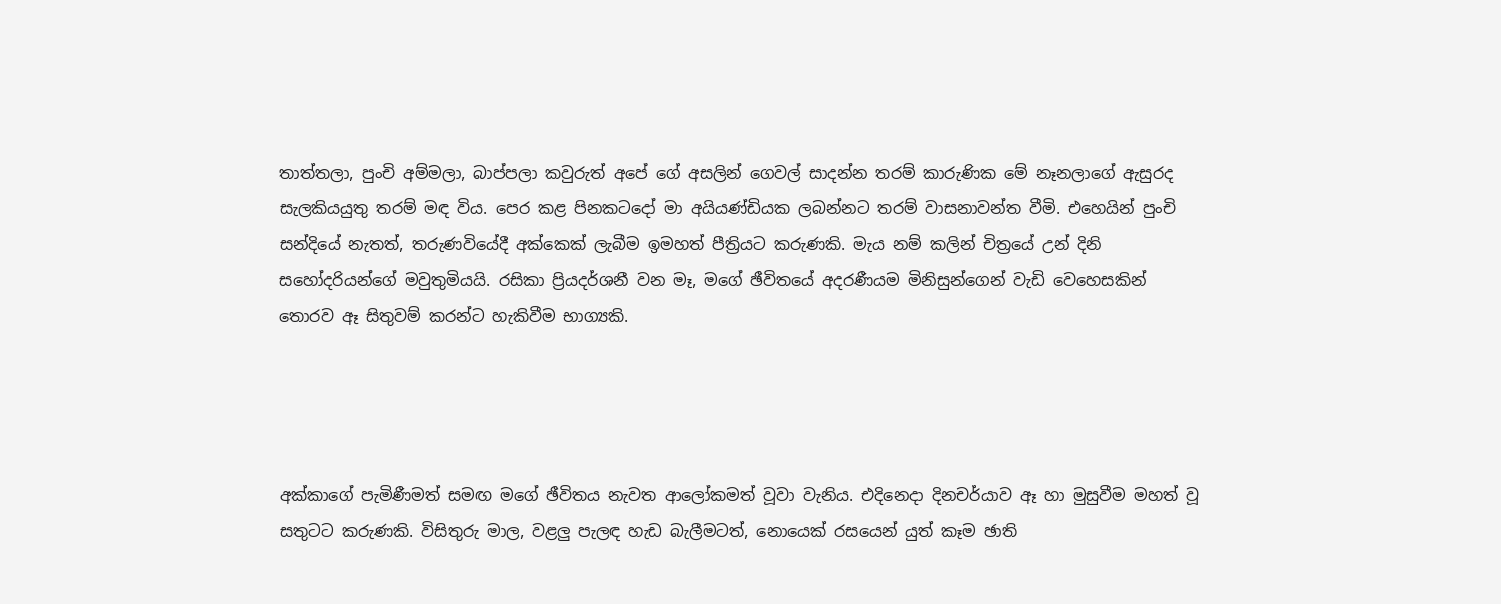තාත්තලා, පුංචි අම්මලා, බාප්පලා කවුරුත් අපේ ග‌ේ අසලින් ග‌ෙවල් සාදන්න තරම් කාරුණික මේ නෑනලාගේ ඇසුරද සැලකියයුතු තරම් මඳ විය. ප‌ෙර කළ පිනකටදෝ මා අයියණ්ඩියක ලබන්නට තරම් වාසනාවන්ත වීමි. එහෙයින් පුංචි සන්දියේ නැතත්, තරුණවියේදී අක්කෙක් ලැබීම ඉමහත් පීත්‍රියට කරුණකි. මැය නම් කලින් චිත්‍රයේ උන් දිනි සහෝදරියන්ගේ මවුතුමියයි. රසිකා ප්‍රියදර්ශනී වන මෑ, මගේ ඡීවිතයේ අදරණීයම මිනිසුන්ගෙන් වැඩි ව‌ෙහ‌ෙසකින් ත‌ොරව ඈ සිතුවම් කරන්ට හැකිවීම භාග්‍යකි.




අක්කාගේ පැමිණීමත් සමඟ මගේ ඡීවිතය නැවත ආලෝකමත් වූවා වැනිය. එදිනෙදා දිනචර්යාව ඈ හා මුසුවීම මහත් වූ සතුටට කරුණකි. විසිතුරු මාල, වළලු පැලඳ හැඩ බැලීමටත්, න‌ොයෙක් රසයෙන් යුත් කෑම ඡාති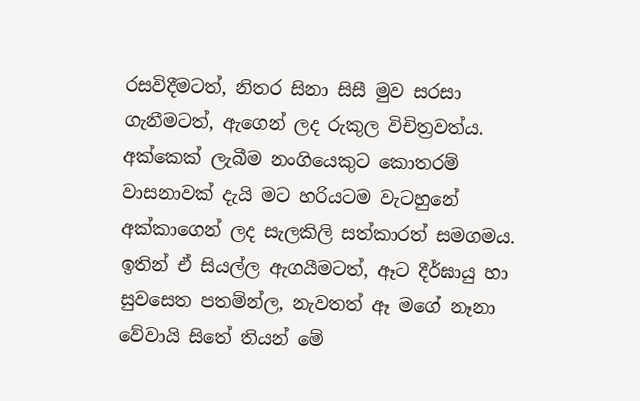රසවිදීමටත්, නිතර සිනා සිසී මුව සරසා ගැනීමටත්, ඇගෙන් ලද රුකුල විචිත්‍රවත්ය. අක්කෙක් ලැබීම නංගියෙකුට ක‌ොතරම් වාසනාවක් දැයි මට හරියටම වැටහුනේ අක්කාගෙන් ලද සැලකිලි සත්කාරත් සමගමය. ඉතින් ඒ සියල්ල ඇගයීමටත්, ඈට දීර්ඝායු හා සුවස‌ෙත පතම්න්ල, නැවතත් ඈ මගේ නෑනා‌ වේවායි සිතේ තියන් මේ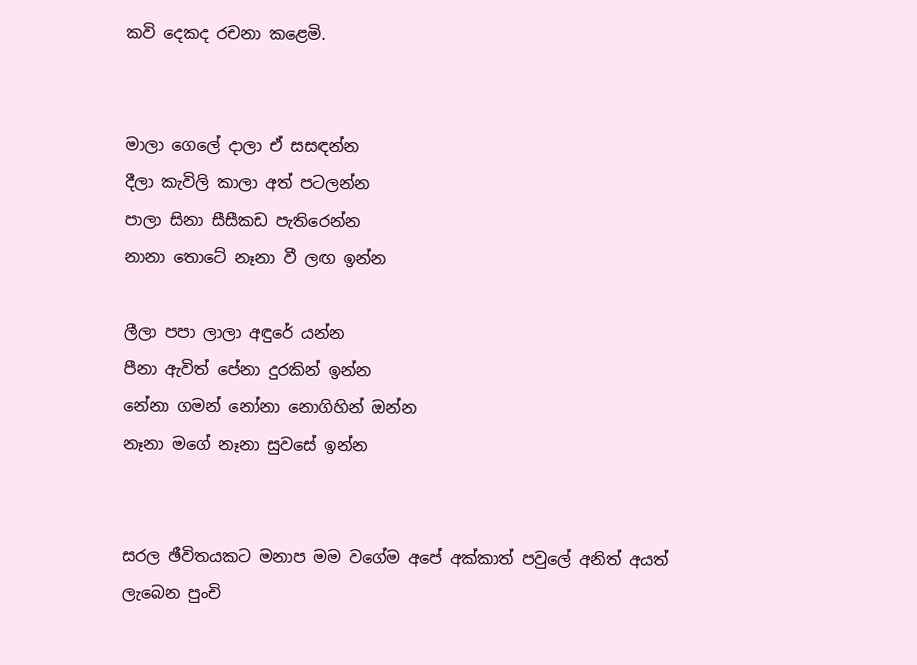කවි ‌ද‌ෙකද රචනා කළෙමි.


මාලා ග‌ෙල‌ේ දාලා ඒ සසඳන්න
දීලා කැවිලි කාලා අත් පටලන්න
පාලා සිනා සීසීකඩ පැතිර‌ෙන්න
නානා ත‌ොටේ නෑනා වී ලඟ ඉන්න

ලීලා පපා ලාලා අඳුරේ යන්න
පීනා ඇවිත් ප‌ේනා දුරකින් ඉන්න
න‌ේනා ගමන් න‌ෝනා න‌ොගිහින් ඔන්න
නෑනා මග‌ේ නෑනා සුවස‌ේ ඉන්න


සරල ඡීවිතයකට මනාප මම වගේම අපේ අක්කා‌ත් පවුලේ අනිත් අයත් ලැබෙන පුංචි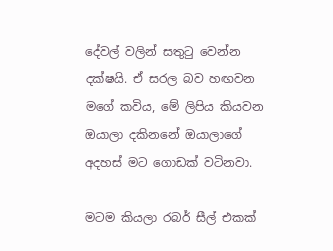ද‌ේවල් වලින් සතු‌ටු වෙන්න දක්ෂයි. ඒ සරල බව හඟවන මගේ කවිය, මේ ලිපිය කියවන ඔයාලා දකිනනේ ඔයාලාගේ අදහස් මට ‌ගොඩක් වටිනවා.

මටම කියලා රබර් සීල් එකක්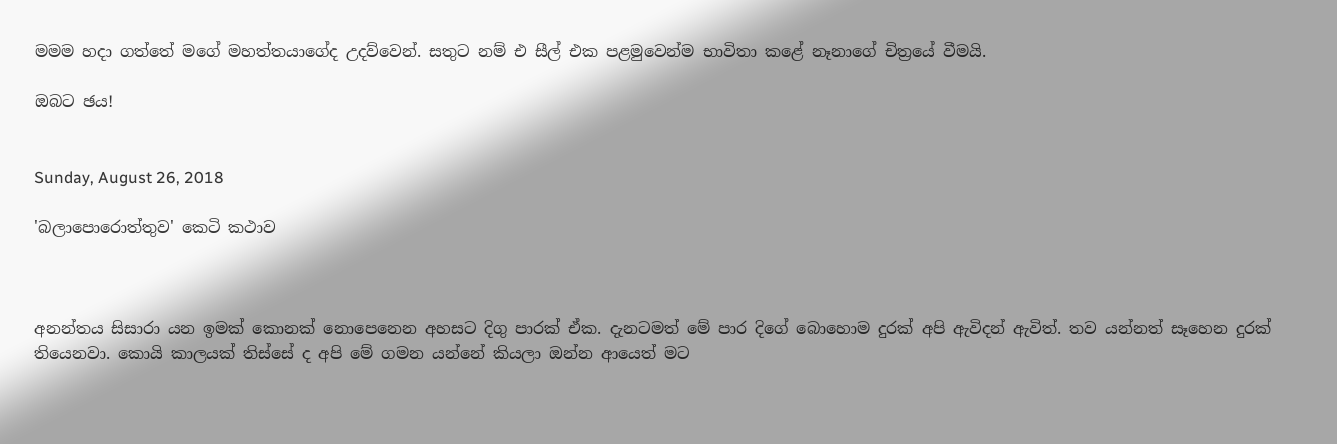මමම හදා ගත්‌තේ මගේ මහත්තයාගේද උදව්වෙන්. සතුට නම් එ සීල් එක පළමුවෙන්ම භාවිතා කළේ නෑනාගේ චිත්‍රයේ වීමයි.

ඔබට ඡය!


Sunday, August 26, 2018

'බලාපොරොත්තුව' කෙටි කථාව



අනන්තය සිසාරා යන ඉමක් කොනක් නොපෙනෙන අහසට දිගු පාරක් ඒක. දැනටමත් මේ පාර දිගේ බොහොම දුරක් අපි ඇවිදන් ඇවිත්. තව යන්නත් සෑහෙන දුරක් තියෙනවා. කොයි කාලයක් තිස්සේ ද අපි මේ ගමන යන්නේ කියලා ඔන්න ආයෙත් මට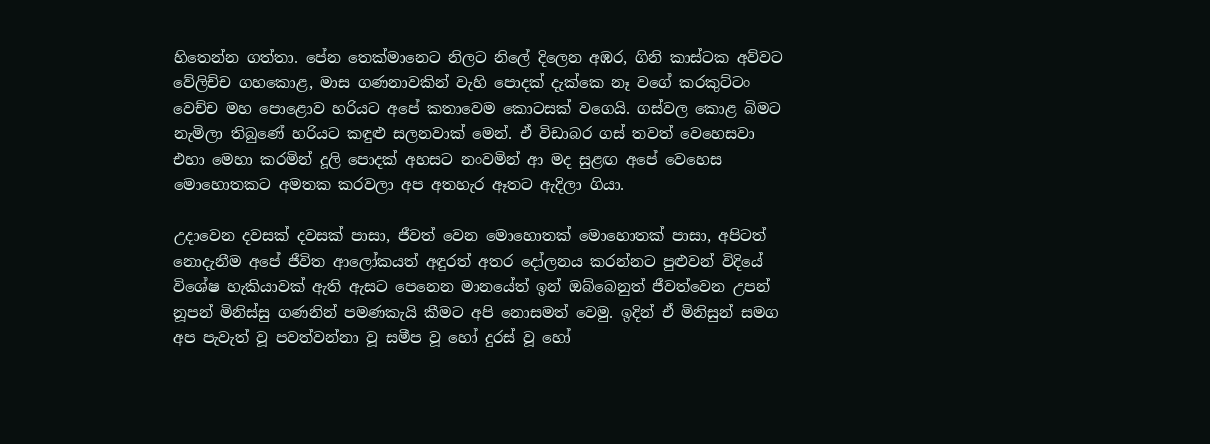හිතෙන්න ගත්තා. පේන තෙක්මානෙට නිලට නිලේ දිලෙන අඹර, ගිනි කාස්ටක අව්වට වේලිච්ච ගහකොළ, මාස ගණනාවකින් වැහි පොදක් දැක්කෙ නෑ වගේ කරකුට්ටං වෙච්ච මහ පොළොව හරියට අපේ කතාවෙම කොටසක් වගෙයි. ගස්වල කොළ බිමට නැමිලා තිබුණේ හරියට කඳුළු සලනවාක් මෙන්. ඒ විඩාබර ගස් තවත් වෙහෙසවා එහා මෙහා කරමින් දූලි පොදක් අහසට නංවමින් ආ මද සුළඟ අපේ වෙහෙස මොහොතකට අමතක කරවලා අප අතහැර ඈතට ඇදිලා ගියා.

උදාවෙන දවසක් දවසක් පාසා, ජීවත් වෙන මොහොතක් මොහොතක් පාසා, අපිටත් නොදැනීම අපේ ජීවිත ආලෝකයත් අඳුරත් අතර දෝලනය කරන්නට පුළුවන් විදියේ විශේෂ හැකියාවක් ඇති ඇසට පෙනෙන මානයේත් ඉන් ඔබ්බෙනුත් ජීවත්වෙන උපන් නූපන් මිනිස්සු ගණනින් පමණකැයි කීමට අපි නොසමත් වෙමු. ඉදින් ඒ මිනිසුන් සමග අප පැවැත් වූ පවත්වන්නා වූ සමීප වූ හෝ දුරස් වූ හෝ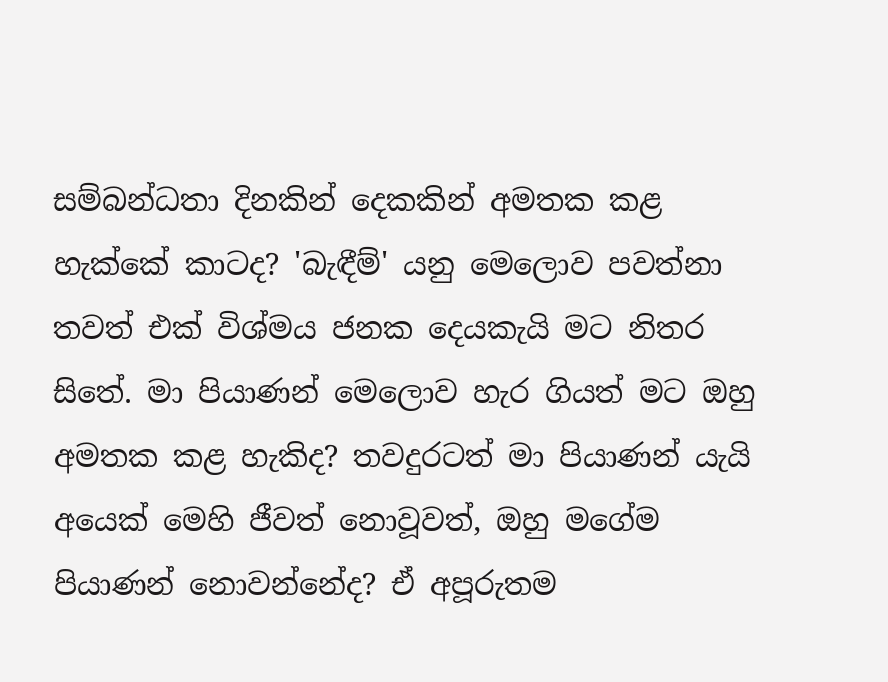සම්බන්ධතා දිනකින් දෙකකින් අමතක කළ හැක්කේ කාටද? 'බැඳීම්' යනු මෙලොව පවත්නා තවත් එක් විශ්මය ජනක දෙයකැයි මට නිතර සිතේ. මා පියාණන් මෙලොව හැර ගියත් මට ඔහු අමතක කළ හැකිද? තවදුරටත් මා පියාණන් යැයි අයෙක් මෙහි ජීවත් නොවූවත්, ඔහු මගේම පියාණන් නොවන්නේද? ඒ අපූරුතම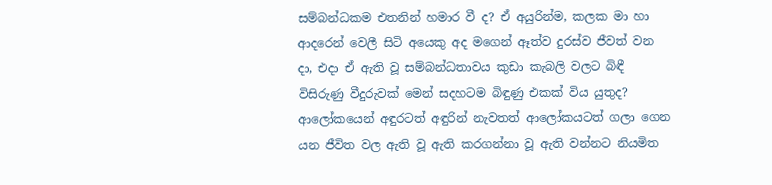සම්බන්ධකම එතනින් හමාර වී ද? ඒ අයුරින්ම, කලක මා හා ආදරෙන් වෙලී සිටි අයෙකු අද මගෙන් ඈත්ව දුරස්ව ජීවත් වන දා, එදා ඒ ඇති වූ සම්බන්ධතාවය කුඩා කැබලි වලට බිඳී විසිරුණු වීදුරුවක් මෙන් සදහටම බිඳුණු එකක් විය යුතුද? ආලෝකයෙන් අඳුරටත් අඳුරින් නැවතත් ආලෝකයටත් ගලා ගෙන යන ජීවිත වල ඇති වූ ඇති කරගන්නා වූ ඇති වන්නට නියමිත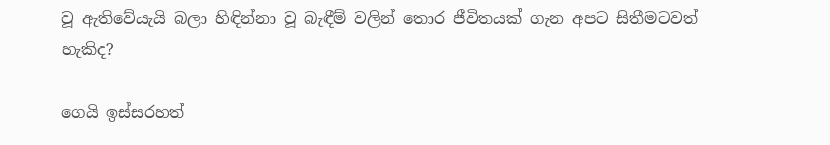වූ ඇතිවේයැයි බලා හිඳින්නා වූ බැඳීම් වලින් තොර ජීවිතයක් ගැන අපට සිතීමටවත් හැකිද?

ගෙයි ඉස්සරහත්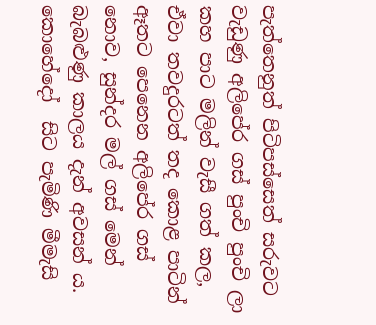පැත්තෙනුත් පිටිපස්සෙත් සරුවට වැඩුණු අලිපේර ගස් පුංචි පුංචි ලා කහ පාට මලින් වැසී ගත් කල, ඒවා තවදුරටත් තද කොළ පාටින් ඈතට පෙනෙන අලිපේර ගස් නොව, සුන්දර මල් ගස් මෙන් බැබළුණු කාලය දැන් අවසන් ය. කොහේදෝ  සිට පැමිණි මීමැසි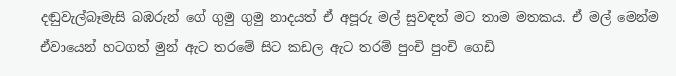දඬුවැල්බෑමැසි බඹරුන් ගේ ගුමු ගුමු නාදයත් ඒ අපූරු මල් සුවඳත් මට තාම මතකය. ඒ මල් මෙන්ම ඒවායෙන් හටගත් මුන් ඇට තරමේ සිට කඩල ඇට තරම් පුංචි පුංචි ගෙඩි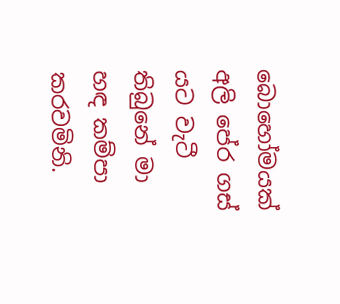බොහෝමයක් අලි පේර ගස් යට වැටී තිබුනේ මා හඳ කම්පා කරවමිනි.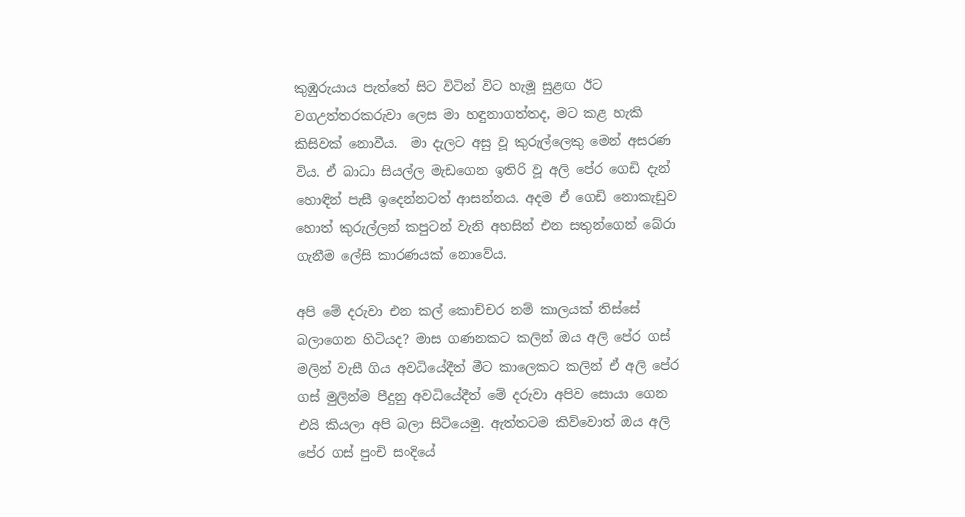කුඹුරුයාය පැත්තේ සිට විටින් විට හැමූ සුළඟ ඊට වගඋත්තරකරුවා ලෙස මා හඳුනාගත්තද, මට කළ හැකි කිසිවක් නොවීය.  මා දැලට අසු වූ කුරුල්ලෙකු මෙන් අසරණ විය. ඒ බාධා සියල්ල මැඩගෙන ඉතිරි වූ අලි පේර ගෙඩි දැන් හොඳින් පැසී ඉදෙන්නටත් ආසන්නය. අදම ඒ ගෙඩි නොකැඩුව හොත් කුරුල්ලන් කපුටන් වැනි අහසින් එන සතුන්ගෙන් බේරා ගැනීම ලේසි කාරණයක් නොවේය.

අපි මේ දරුවා එන කල් කොච්චර නම් කාලයක් තිස්සේ බලාගෙන හිටියද? මාස ගණනකට කලින් ඔය අලි පේර ගස් මලින් වැසී ගිය අවධියේදීත් මීට කාලෙකට කලින් ඒ අලි පේර ගස් මුලින්ම පීදුනු අවධියේදීත් මේ දරුවා අපිව සොයා ගෙන එයි කියලා අපි බලා සිටියෙමු. ඇත්තටම කිව්වොත් ඔය අලි පේර ගස් පුංචි සංදියේ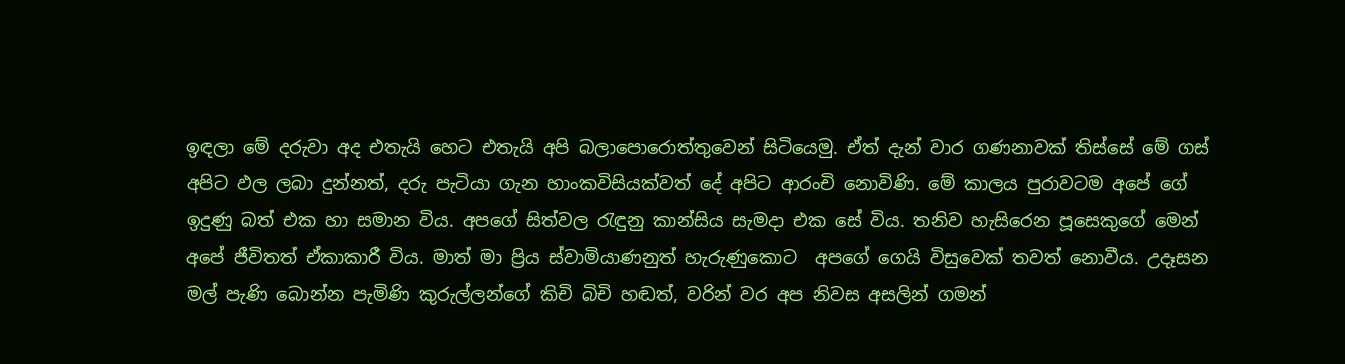ඉඳලා මේ දරුවා අද එතැයි හෙට එතැයි අපි බලාපොරොත්තුවෙන් සිටියෙමු. ඒත් දැන් වාර ගණනාවක් තිස්සේ මේ ගස් අපිට ඵල ලබා දුන්නත්, දරු පැටියා ගැන හාංකවිසියක්වත් දේ අපිට ආරංචි නොවිණි. මේ කාලය පුරාවටම අපේ ගේ ඉදුණු බත් එක හා සමාන විය. අපගේ සිත්වල රැඳුනු කාන්සිය සැමදා එක සේ විය. තනිව හැසිරෙන පූසෙකුගේ මෙන් අපේ ජීවිතත් ඒකාකාරී විය. මාත් මා ප්‍රිය ස්වාමියාණනුත් හැරුණුකොට  අපගේ ගෙයි විසුවෙක් තවත් නොවීය. උදෑසන මල් පැණි බොන්න පැමිණි කුරුල්ලන්ගේ කිචි බිචි හඬත්, වරින් වර අප නිවස අසලින් ගමන්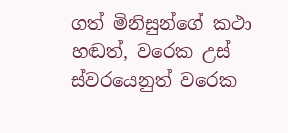ගත් මිනිසුන්ගේ කථා හඬත්, වරෙක උස් ස්වරයෙනුත් වරෙක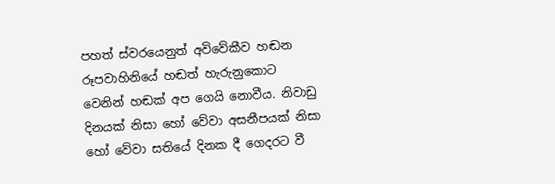පහත් ස්වරයෙනුත් අවිවේකීව හඬන රූපවාහිනියේ හඬත් හැරුනුකොට වෙනින් හඬක් අප ගෙයි නොවීය. නිවාඩු දිනයක් නිසා හෝ වේවා අසනීපයක් නිසා හෝ වේවා සතියේ දිනක දී ගෙදරට වී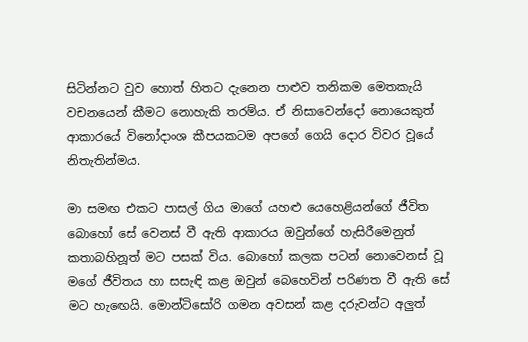සිටින්නට වුව හොත් හිතට දැනෙන පාළුව තනිකම මෙතකැයි වචනයෙන් කීමට නොහැකි තරම්ය. ඒ නිසාවෙන්දෝ නොයෙකුත් ආකාරයේ විනෝදාංශ කීපයකටම අපගේ ගෙයි දොර විවර වූයේ නිතැතින්මය.

මා සමඟ එකට පාසල් ගිය මාගේ යහළු යෙහෙළියන්ගේ ජීවිත බොහෝ සේ වෙනස් වී ඇති ආකාරය ඔවුන්ගේ හැසිරීමෙනුත්  කතාබහිනූත් මට පසක් විය. බොහෝ කලක පටන් නොවෙනස් වූ මගේ ජීවිතය හා සසැඳි කළ ඔවුන් බෙහෙවින් පරිණත වී ඇති සේ මට හැඟෙයි. මොන්ටිසෝරි ගමන අවසන් කළ දරුවන්ට අලුත්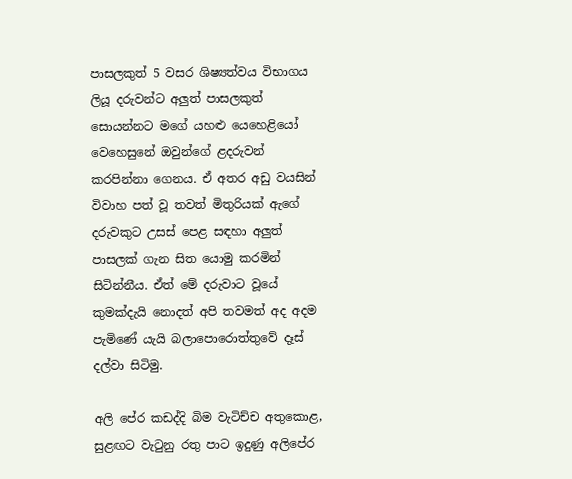පාසලකුත් 5 වසර ශිෂ්‍යත්වය විභාගය ලියූ දරුවන්ට අලුත් පාසලකුත් සොයන්නට මගේ යහළු යෙහෙළියෝ වෙහෙසුනේ ඔවුන්ගේ ළදරුවන් කරපින්නා ගෙනය. ඒ අතර අඩු වයසින් විවාහ පත් වූ තවත් මිතුරියක් ඇගේ දරුවකුට උසස් පෙළ සඳහා අලුත් පාසලක් ගැන සිත යොමු කරමින් සිටින්නීය. ඒත් මේ දරුවාට වූයේ කුමක්දැයි නොදත් අපි තවමත් අද අදම පැමිණේ යැයි බලාපොරොත්තුවේ දෑස් දල්වා සිටිමු.

අලි පේර කඩද්දි බිම වැටිච්ච අතුකොළ, සුළඟට වැටුනු රතු පාට ඉදුණු අලිපේර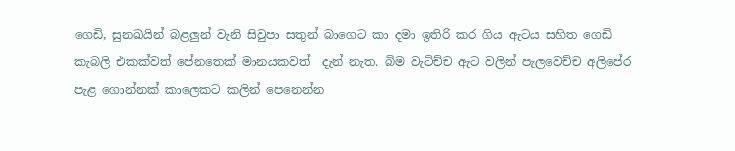ගෙඩි, සුනඛයින් බළලුන් වැනි සිවුපා සතුන් බාගෙට කා දමා ඉතිරි කර ගිය ඇටය සහිත ගෙඩි කැබලි එකක්වත් පේනතෙක් මානයකවත්  දැන් නැත. බිම වැටිච්ච ඇට වලින් පැලවෙච්ච අලිපේර පැළ ගොන්නක් කාලෙකට කලින් පෙනෙන්න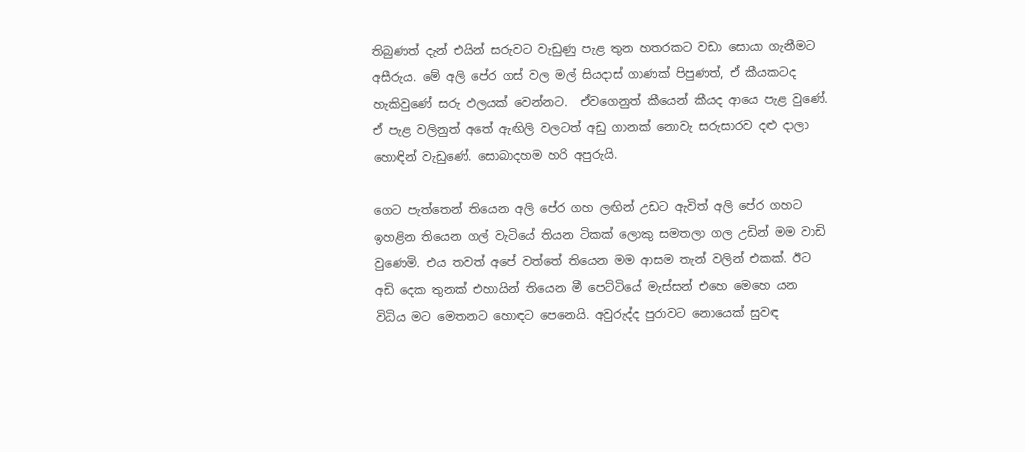තිබුණත් දැන් එයින් සරුවට වැඩුණු පැළ තුන හතරකට වඩා සොයා ගැනීමට අසීරුය. මේ අලි පේර ගස් වල මල් සියදාස් ගාණක් පිපුණත්, ඒ කීයකටද හැකිවුණේ සරු ඵලයක් වෙන්නට.  ඒවගෙනුත් කීයෙන් කීයද ආයෙ පැළ වුණේ. ඒ පැළ වලිනුත් අතේ ඇඟිලි වලටත් අඩු ගානක් නොවැ සරුසාරව දළු දාලා හොඳින් වැඩුණේ. සොබාදහම හරි අපුරුයි.

ගෙට පැත්තෙන් තියෙන අලි පේර ගහ ලඟින් උඩට ඇවිත් අලි පේර ගහට ඉහළින තියෙන ගල් වැටියේ තියන ටිකක් ලොකු සමතලා ගල උඩින් මම වාඩි වුණෙමි. එය තවත් අපේ වත්තේ තියෙන මම ආසම තැන් වලින් එකක්. ඊට අඩි දෙක තුනක් එහායින් තියෙන මී පෙට්ටියේ මැස්සන් එහෙ මෙහෙ යන විධිය මට මෙතනට හොඳට පෙනෙයි. අවුරුද්ද පුරාවට නොයෙක් සුවඳ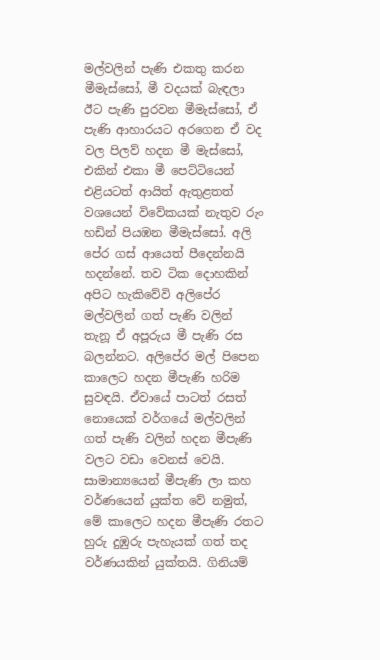මල්වලින් පැණි එකතු කරන මීමැස්සෝ, මී වදයක් බැඳලා ඊට පැණි පුරවන මීමැස්සෝ, ඒ පැණි ආහාරයට අරගෙන ඒ වද වල පිලව් හදන මී මැස්සෝ,  එකින් එකා මී පෙට්ටියෙන් එළියටත් ආයිත් ඇතුළතත් වශයෙන් විවේකයක් නැතුව රුං හඩින් පියඹන මීමැස්සෝ. අලි පේර ගස් ආයෙත් පීදෙන්නයි හදන්නේ. තව ටික දොහකින් අපිට හැකිවේවි අලිපේර මල්වලින් ගත් පැණි වලින් තැනූ ඒ අපූරුය මී පැණි රස බලන්නට. අලිපේර මල් පිපෙන කාලෙට හදන මීපැණි හරිම සුවඳයි. ඒවායේ පාටත් රසත් නොයෙක් වර්ගයේ මල්වලින් ගත් පැණි වලින් හදන මීපැණි වලට වඩා වෙනස් වෙයි. සාමාන්‍යයෙන් මීපැණි ලා කහ වර්ණයෙන් යුක්ත වේ නමුත්, මේ කාලෙට හදන මීපැණි රතට හුරු දුඹුරු පැහැයක් ගත් තද වර්ණයකින් යුක්තයි. ගිනියම්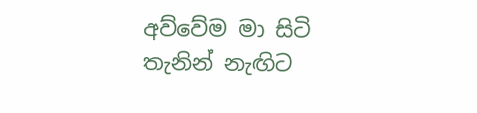අව්වේම මා සිටි තැනින් නැඟිට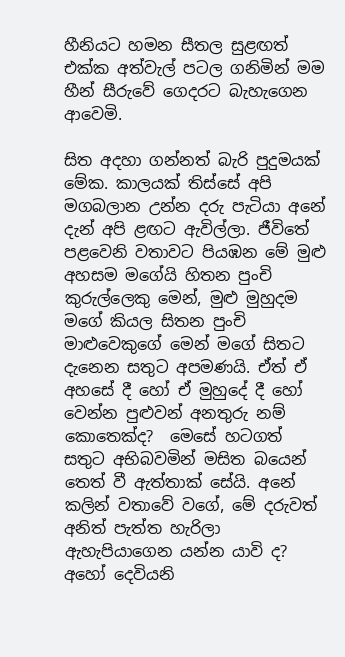හීනියට හමන සීතල සුළඟත් එක්ක අත්වැල් පටල ගනිමින් මම හීන් සීරුවේ ගෙදරට බැහැගෙන ආවෙමි.

සිත අදහා ගන්නත් බැරි පුදුමයක් මේක. කාලයක් තිස්සේ අපි මගබලාන උන්න දරු පැටියා අනේ දැන් අපි ළඟට ඇවිල්ලා. ජීවිතේ පළවෙනි වතාවට පියඹන මේ මුළු අහසම මගේයි හිතන පුංචි කුරුල්ලෙකු මෙන්, මුළු මුහුදම මගේ කියල සිතන පුංචි මාළුවෙකුගේ මෙන් මගේ සිතට දැනෙන සතුට අපමණයි. ඒත් ඒ අහසේ දී හෝ ඒ මුහුදේ දී හෝ වෙන්න පුළුවන් අනතුරු නම් කොතෙක්ද?  මෙසේ හටගත් සතුට අභිබවමින් මසිත බයෙන් තෙත් වී ඇත්තාක් සේයි. අනේ කලින් වතාවේ වගේ, මේ දරුවත්  අනිත් පැත්ත හැරිලා ඇහැපියාගෙන යන්න යාවි ද? අහෝ දෙවියනි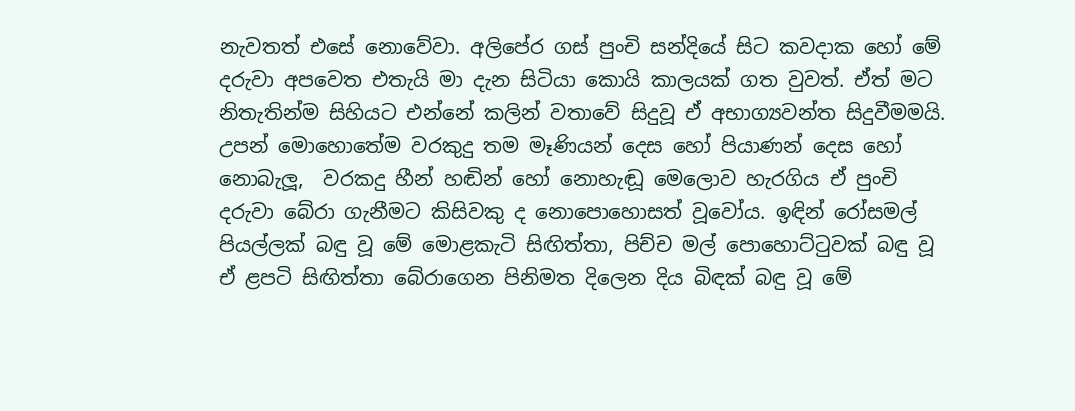නැවතත් එසේ නොවේවා. අලිපේර ගස් පුංචි සන්දියේ සිට කවදාක හෝ මේ දරුවා අපවෙත එතැයි මා දැන සිටියා කොයි කාලයක් ගත වුවත්. ඒත් මට නිතැතින්ම සිහියට එන්නේ කලින් වතාවේ සිදුවූ ඒ අභාග්‍යවන්ත සිදුවීමමයි. උපන් මොහොතේම වරකුදු තම මෑණියන් දෙස හෝ පියාණන් දෙස හෝ නොබැලූ,  වරකදු හීන් හඬින් හෝ නොහැඬූ මෙලොව හැරගිය ඒ පුංචි දරුවා බේරා ගැනීමට කිසිවකු ද නොපොහොසත් වූවෝය. ඉඳින් රෝසමල් පියල්ලක් බඳු වූ මේ මොළකැටි සිඟිත්තා, පිච්ච මල් පොහොට්ටුවක් බඳු වූ ඒ ළපටි සිඟිත්තා බේරාගෙන පිනිමත දිලෙන දිය බිඳක් බඳු වූ මේ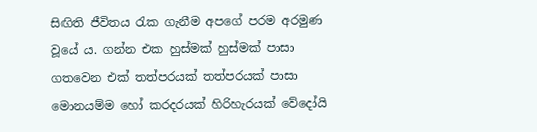සිඟිති ජීවිතය රැක ගැනීම අපගේ පරම අරමුණ වූයේ ය. ගන්න එක හුස්මක් හුස්මක් පාසා ගතවෙන එක් තත්පරයක් තත්පරයක් පාසා මොනයම්ම හෝ කරදරයක් හිරිහැරයක් වේදෝයි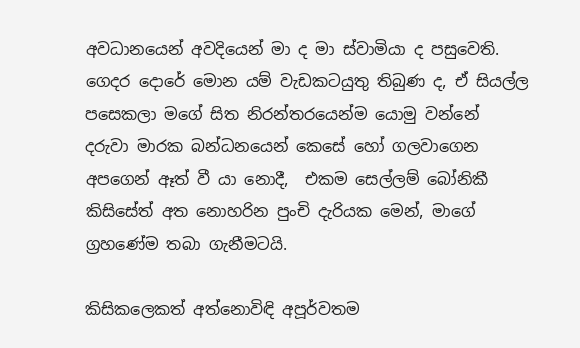අවධානයෙන් අවදියෙන් මා ද මා ස්වාමියා ද පසුවෙති. ගෙදර දොරේ මොන යම් වැඩකටයුතු තිබුණ ද, ඒ සියල්ල පසෙකලා මගේ සිත නිරන්තරයෙන්ම යොමු වන්නේ දරුවා මාරක බන්ධනයෙන් කෙසේ හෝ ගලවාගෙන අපගෙන් ඈත් වී යා නොදී,  එකම සෙල්ලම් බෝනිකී කිසිසේත් අත නොහරින පුංචි දැරියක මෙන්, මාගේ ග්‍රහණේම තබා ගැනීමටයි.

කිසිකලෙකත් අත්නොවිඳි අපූර්වතම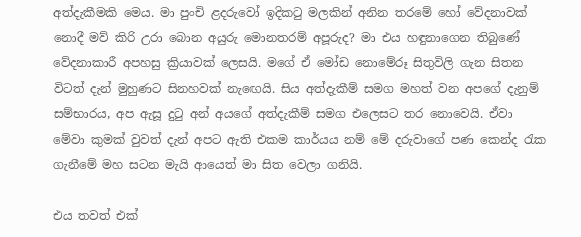අත්දැකීමකි මෙය. මා පුංචි ළදරුවෝ ඉදිකටු මලකින් අනින තරමේ හෝ වේදනාවක් නොදී මව් කිරි උරා බොන අයුරු මොනතරම් අපූරුද? මා එය හඳුනාගෙන තිබුණේ වේදනාකාරී අපහසු ක්‍රියාවක් ලෙසයි. මගේ ඒ මෝඩ නොමේරූ සිතුවිලි ගැන සිතන විටත් දැන් මුහුණට සිනහවක් නැඟෙයි. සිය අත්දැකීම් සමග මහත් වන අපගේ දැනුම් සම්භාරය, අප ඇසූ දුටු අන් අයගේ අත්දැකීම් සමග එලෙසට තර නොවෙයි. ඒවා මේවා කුමක් වුවත් දැන් අපට ඇති එකම කාර්යය නම් මේ දරුවාගේ පණ කෙන්ද රැක ගැනීමේ මහ සටන මැයි ආයෙත් මා සිත වෙලා ගනියි.

එය තවත් එක්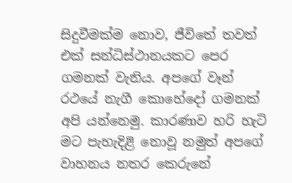සිදුවීමක්ම නොව, ජීවිතේ තවත් එක් සන්ධිස්ථානයකට පෙර ගමනක් වැනිය. අපගේ වෑන් රථයේ නැගී කොහේදෝ ගමනක් අපි යන්නෙමු. කාරණාව හරි හැටි මට පැහැදිළි නොවූ නමුත් අපගේ වාහනය නතර කෙරුනේ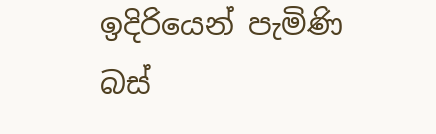ඉදිරියෙන් පැමිණි බස්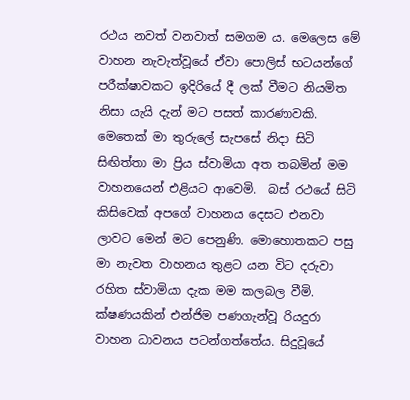රථය නවත් වනවාත් සමගම ය. මෙලෙස මේ වාහන නැවැත්වූයේ ඒවා පොලිස් භටයන්ගේ පරීක්ෂාවකට ඉදිරියේ දී ලක් වීමට නියමිත නිසා යැයි දැන් මට පසත් කාරණාවකි. මෙතෙක් මා තුරුලේ සැපසේ නිදා සිටි  සිඟිත්තා මා ප්‍රිය ස්වාමියා අත තබමින් මම වාහනයෙන් එළියට ආවෙමි.  බස් රථයේ සිටි කිසිවෙක් අපගේ වාහනය දෙසට එනවා ලාවට මෙන් මට පෙනුණි. මොහොතකට පසු මා නැවත වාහනය තුළට යන විට දරුවා රහිත ස්වාමියා දැක මම කලබල වීමි. ක්ෂණයකින් එන්ජිම පණගැන්වූ රියදුරා වාහන ධාවනය පටන්ගත්තේය. සිදුවූයේ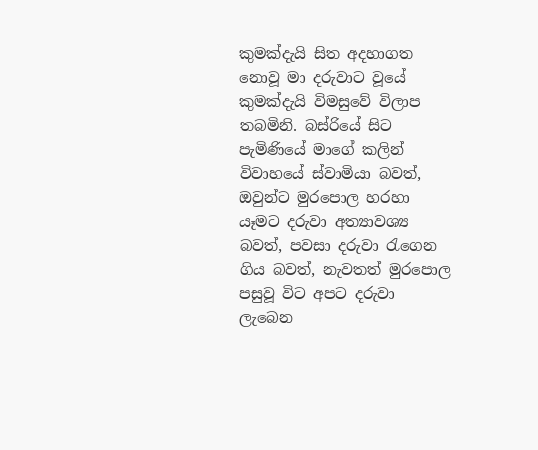කුමක්දැයි සිත අදහාගත නොවූ මා දරුවාට වූයේ කුමක්දැයි විමසුවේ විලාප තබමිනි. බස්රියේ සිට පැමිණියේ මාගේ කලින් විවාහයේ ස්වාමියා බවත්, ඔවුන්ට මුරපොල හරහා යෑමට දරුවා අත්‍යාවශ්‍ය බවත්, පවසා දරුවා රැගෙන ගිය බවත්, නැවතත් මුරපොල පසුවූ විට අපට දරුවා ලැබෙන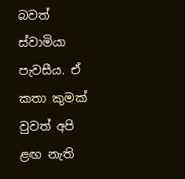බවත් ස්වාමියා පැවසීය. ඒ කතා කුමක් වුවත් අපි ළඟ නැති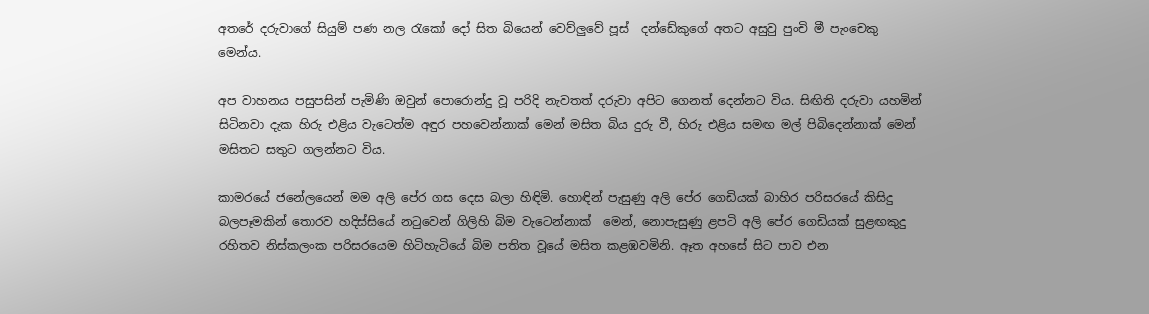අතරේ දරුවාගේ සියුම් පණ නල රැකෝ දෝ සිත බියෙන් වෙව්ලුවේ පූස්  දන්ඩේකුගේ අතට අසුවු පුංචි මී පැංචෙකු මෙන්ය.

අප වාහනය පසුපසින් පැමිණි ඔවුන් පොරොන්දු වූ පරිදි නැවතත් දරුවා අපිට ගෙනත් දෙන්නට විය. සිඟිති දරුවා යහමින් සිටිනවා දැක හිරු එළිය වැටෙත්ම අඳුර පහවෙන්නාක් මෙන් මසිත බිය දුරු වී, හිරු එළිය සමඟ මල් පිබිදෙන්නාක් මෙන් මසිතට සතුට ගලන්නට විය.

කාමරයේ ජනේලයෙන් මම අලි පේර ගස දෙස බලා හිඳිමි. හොඳින් පැසුණු අලි පේර ගෙඩියක් බාහිර පරිසරයේ කිසිදු බලපෑමකින් තොරව හදිස්සියේ නටුවෙන් ගිලිහි බිම වැටෙන්නාක්  මෙන්, නොපැසුණු ළපටි අලි පේර ගෙඩියක් සුළඟකුදු රහිතව නිස්කලංක පරිසරයෙම හිටිහැටියේ බිම පතිත වූයේ මසිත කළඹවමිනි. ඈත අහසේ සිට පාව එන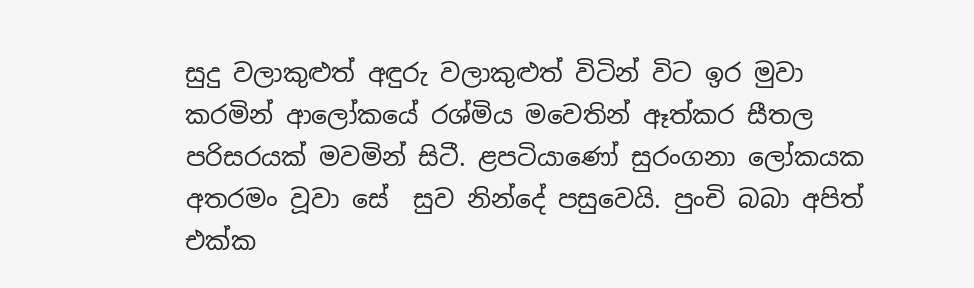සුදු වලාකුළුත් අඳුරු වලාකුළුත් විටින් විට ඉර මුවා කරමින් ආලෝකයේ රශ්මිය මවෙතින් ඈත්කර සීතල පරිසරයක් මවමින් සිටී. ළපටියාණෝ සුරංගනා ලෝකයක අතරමං වූවා සේ  සුව නින්දේ පසුවෙයි. පුංචි බබා අපිත් එක්ක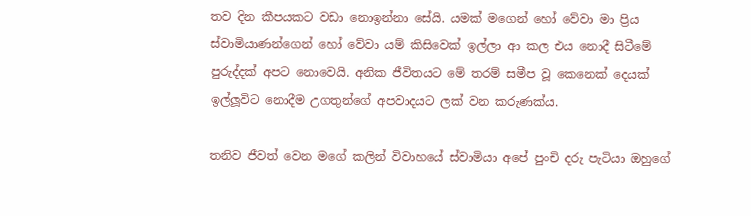තව දින කීපයකට වඩා නොඉන්නා සේයි. යමක් මගෙන් හෝ වේවා මා ප්‍රිය ස්වාමියාණන්ගෙන් හෝ වේවා යම් කිසිවෙක් ඉල්ලා ආ කල එය නොදී සිටීමේ පුරුද්දක් අපට නොවෙයි. අනික ජීවිතයට මේ තරම් සමීප වූ කෙනෙක් දෙයක් ඉල්ලූවිට නොදීම උගතුන්ගේ අපවාදයට ලක් වන කරුණක්ය.

තනිව ජීවත් වෙන මගේ කලින් විවාහයේ ස්වාමියා අපේ පුංචි දරු පැටියා ඔහුගේ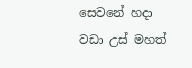සෙවනේ හදා වඩා උස් මහත්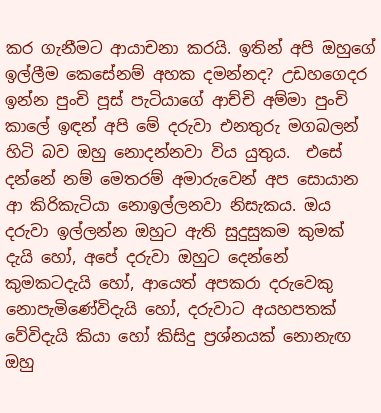කර ගැනීමට ආයාචනා කරයි. ඉතින් අපි ඔහුගේ ඉල්ලීම කෙසේනම් අහක දමන්නද? උඩහගෙදර ඉන්න පුංචි පූස් පැටියාගේ ආච්චි අම්මා පුංචි කාලේ ඉඳන් අපි මේ දරුවා එනතුරු මගබලන් හිටි බව ඔහු නොදන්නවා විය යුතුය.  එසේ දන්නේ නම් මෙතරම් අමාරුවෙන් අප සොයාන ආ කිරිකැටියා නොඉල්ලනවා නිසැකය. ඔය දරුවා ඉල්ලන්න ඔහුට ඇති සුදුසුකම කුමක් දැයි හෝ, අපේ දරුවා ඔහුට දෙන්නේ කුමකටදැයි හෝ, ආයෙත් අපකරා දරුවෙකු නොපැමිණේවිදැයි හෝ, දරුවාට අයහපතක් වේවිදැයි කියා හෝ කිසිදු ප්‍රශ්නයක් නොනැඟ ඔහු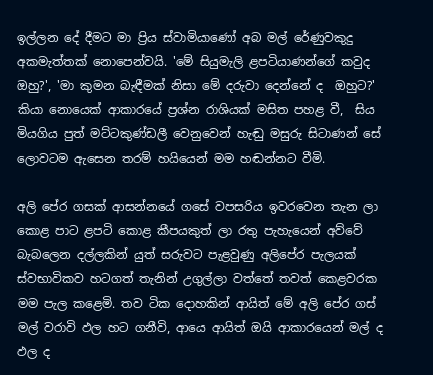ඉල්ලන දේ දීමට මා ප්‍රිය ස්වාමියාණෝ අබ මල් රේණුවකුදු අකමැත්තක් නොපෙන්වයි. 'මේ සියුමැලි ළපටියාණන්ගේ කවුද ඔහු?', 'මා කුමන බැඳීමක් නිසා මේ දරුවා දෙන්නේ ද  ඔහුට?' කියා නොයෙක් ආකාරයේ ප්‍රශ්න රාශියක් මසිත පහළ වී,  සිය මියගිය පුත් මට්ටකුණ්ඩලී වෙනුවෙන් හැඬු මසුරු සිටාණන් සේ ලොවටම ඇසෙන තරම් හයියෙන් මම හඬන්නට වීමි.

අලි පේර ගසක් ආසන්නයේ ගසේ වපසරිය ඉවරවෙන තැන ලා කොළ පාට ළපටි කොළ කීපයකුත් ලා රතු පැහැයෙන් අව්වේ බැබලෙන දල්ලකින් යුත් සරුවට පැළවුණු අලිපේර පැලයක් ස්වභාවිකව හටගත් තැනින් උගුල්ලා වත්තේ තවත් කෙළවරක මම පැල කළෙමි. තව ටික දොහකින් ආයිත් මේ අලි පේර ගස් මල් වරාවි ඵල හට ගනීවි, ආයෙ ආයිත් ඔයි ආකාරයෙන් මල් ද ඵල ද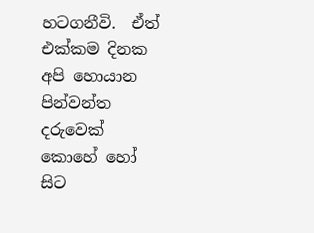හටගනීවි.  ඒත් එක්කම දිනක අපි හොයාන පින්වන්ත දරුවෙක් කොහේ හෝ සිට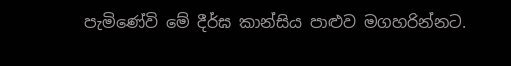පැමිණේවි මේ දීර්ඝ කාන්සිය පාළුව මගහරින්නට.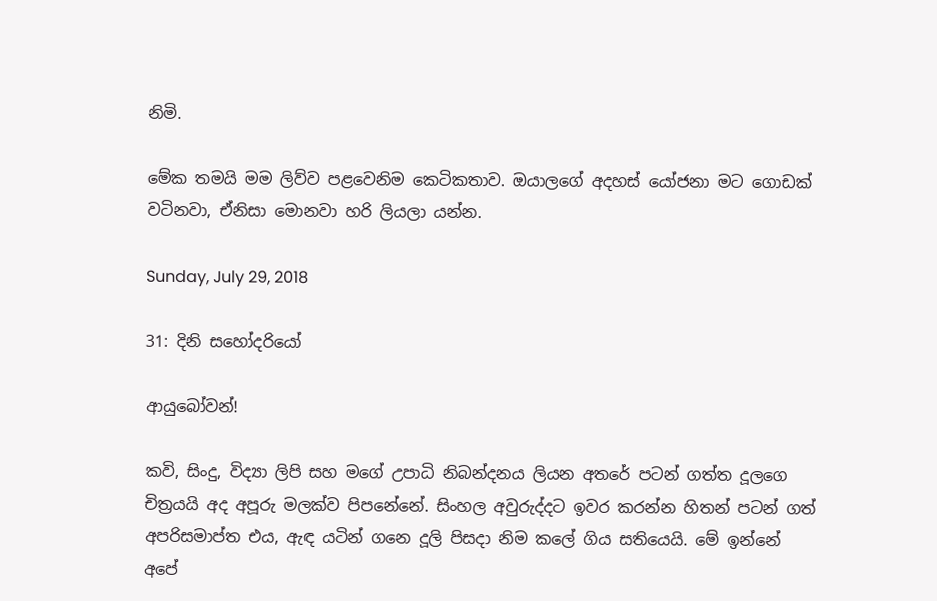නිමි.

මේක තමයි මම ලිව්ව පළවෙනිම කෙටිකතාව. ඔයාලගේ අදහස් යෝජනා මට ගොඩක් වටිනවා, ඒනිසා මොනවා හරි ලියලා යන්න.

Sunday, July 29, 2018

31: දිනි සහෝදරිය‌ෝ

ආයුබ‌ෝවන්!

කවි, සිංදු, විද්‍යා ලිපි සහ මග‌ේ උපාධි නිබන්දනය ලියන අතරේ පටන් ගත්ත දූලග‌ෙ චිත්‍රයයි අද අපූරු මලක්ව පිපනේන‌ේ. සිංහල අවුරුද්දට ඉවර කරන්න හිතන් පටන් ගත් අපරිසමාප්ත එය, ඇඳ යටින් ගනෙ දූලි පිසදා නිම කල‌ේ ගිය සතියෙයි. මේ ඉන්න‌ේ අප‌ේ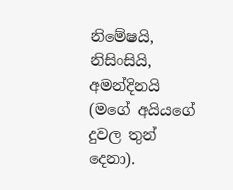නිමේෂයි, නිසිංසියි, අමන්දිනයි (මග‌ේ අයියග‌ේ දුවල තුන් ද‌ෙනා).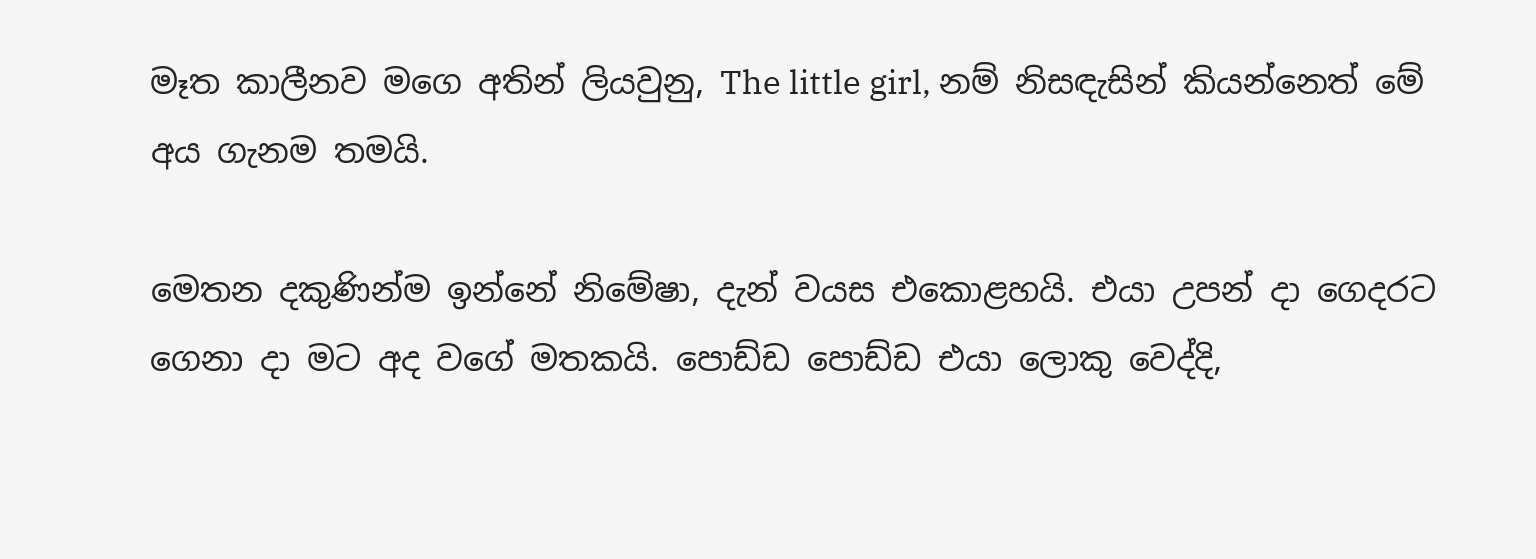මෑත කාලීනව මග‌ෙ අතින් ලියවුනු, The little girl, නම් නිසඳැසින් කියන්න‌ෙත් මේ අය ගැනම තමයි.

ම‌ෙතන දකුණින්ම ඉන්න‌ේ නිමේෂා, දැන් වයස එක‌ොළහයි. එයා උපන් දා ග‌ෙදරට ග‌ෙනා දා මට අද වග‌ේ මතකයි. ප‌ොඩ්ඩ ප‌ොඩ්ඩ එයා ල‌ොකු ව‌ෙද්දි,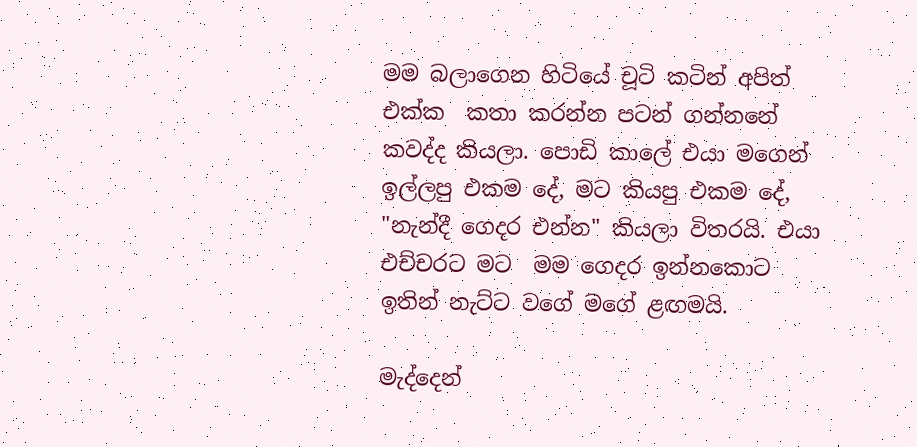මම බලාග‌ෙන හිටිය‌ේ චූටි කටින් අපිත් එක්ක  කතා කරන්න පටන් ගන්නන‌ේ කවද්ද කියලා. ප‌ොඩි කාල‌ේ එයා මග‌ෙන් ඉල්ලපු එකම ද‌ේ, මට කියපු එකම ද‌ේ, "නැන්දී ග‌ෙදර එන්න" කියලා විතරයි. එයා එච්චරට මට  මම ග‌ෙදර ඉන්නක‌ොට ඉතින් නැට්ට වග‌ේ මග‌ේ ළඟමයි.

මැද්ද‌ෙන්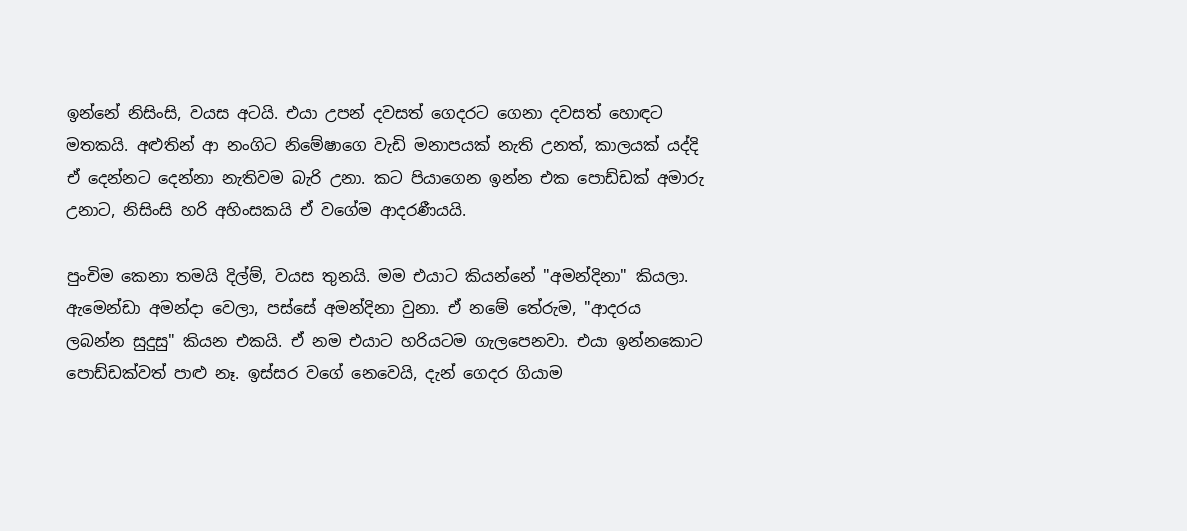ඉන්න‌ේ නිසිංසි, වයස අටයි. එයා උපන් දවසත් ග‌ෙදරට ග‌ෙනා දවසත් හ‌ොඳට මතකයි. අළුතින් ආ නංගිට නිමේෂාග‌ෙ වැඩි මනාපයක් නැති උනත්, කාලයක් යද්දි ඒ ද‌ෙන්නට ද‌ෙන්නා නැතිවම බැරි උනා. කට පියාග‌ෙන ඉන්න එක ප‌ොඩ්ඩක් අමාරු උනාට, නිසිංසි හරි අහිංසකයි ඒ වග‌ේම ආදරණීයයි.

පුංචිම ක‌ෙනා තමයි දිල්ම්, වයස තුනයි. මම එයාට කියන්න‌ේ "අමන්දිනා" කියලා. ඇම‌ෙන්ඩා අමන්දා ව‌ෙලා, පස්ස‌ේ අමන්දිනා වුනා. ඒ නමේ ත‌ේරුම, "ආදරය ලබන්න සුදුසු" කියන එකයි. ඒ නම එයාට හරියටම ගැලප‌ෙනවා. එයා ඉන්නක‌ොට ප‌ොඩ්ඩක්වත් පාළු නෑ. ඉස්සර වග‌ේ න‌ෙව‌ෙයි, දැන් ග‌ෙදර ගියාම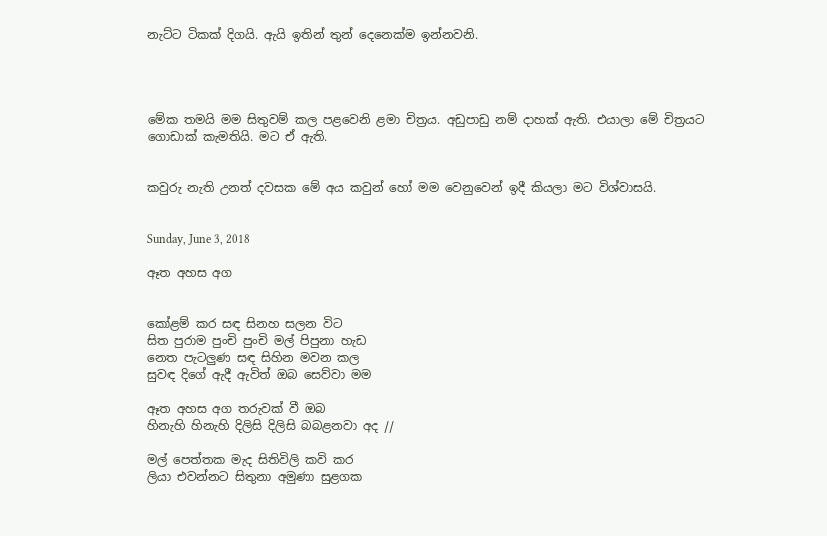නැට්ට ටිකක් දිගයි. ඇයි ඉතින් තුන් ද‌ෙන‌ෙක්ම ඉන්නවනි.




මේක තමයි මම සිතුවම් කල පළව‌ෙනි ළමා චිත්‍රය. අඩුපාඩු නම් දාහක් ඇති. එයාලා මේ චිත්‍රයට ග‌ොඩාක් කැමතියි. මට ඒ ඇති.


කවුරු නැති උනත් දවසක මේ අය කවුන් හ‌ෝ මම ව‌ෙනුව‌ෙන් ඉදී කියලා මට විශ්වාසයි.


Sunday, June 3, 2018

ඈත අහස අග


කෝළම් කර සඳ සිනහ සලන විට
සිත පුරාම පුංචි පුංචි මල් පිපුනා හැඩ
නෙත පැටලුණ සඳ සිහින මවන කල
සුවඳ දිගේ ඇදී ඇවිත් ඔබ සෙව්වා මම

ඈත අහස අග තරුවක් වී ඔබ
හිනැහි හිනැහි දිලිසි දිලිසි බබළනවා අද //

මල් පෙත්තක මැද සිතිවිලි කවි කර
ලියා එවන්නට සිතුනා අමුණා සුළගක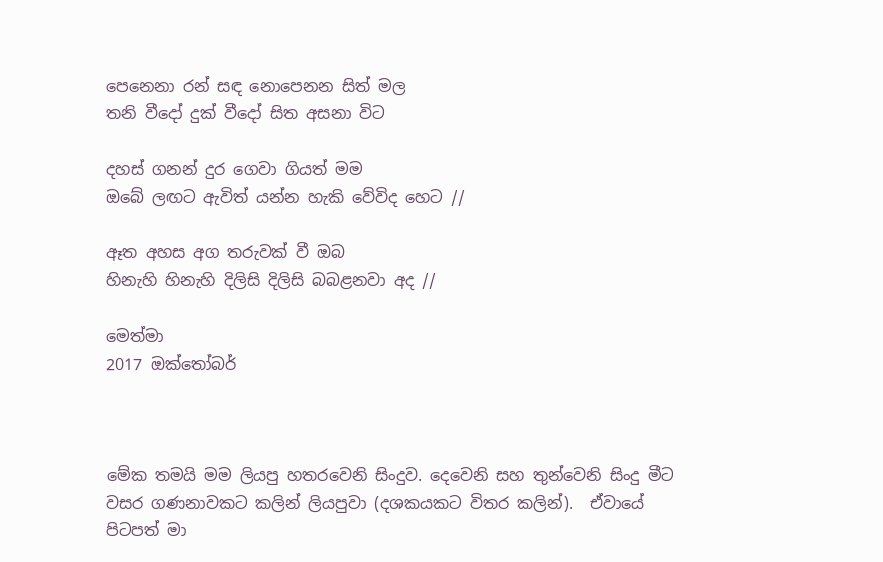පෙනෙනා රන් සඳ නොපෙනන සිත් මල
තනි වීදෝ දුක් වීදෝ සිත අසනා විට

දහස් ගනන් දුර ගෙවා ගියත් මම
ඔබේ ලඟට ඇවිත් යන්න හැකි වේවිද හෙට //

ඈත අහස අග තරුවක් වී ඔබ
හිනැහි හිනැහි දිලිසි දිලිසි බබළනවා අද //

මෙත්මා
2017 ඔක්තෝබර්



මේක තමයි මම ලියපු හතරවෙනි සිංදුව. දෙවෙනි සහ තුන්වෙනි සිංදු මීට වසර ගණනාවකට කලින් ලියපුවා (දශකයකට විතර කලින්).  ඒවායේ පිටපත් මා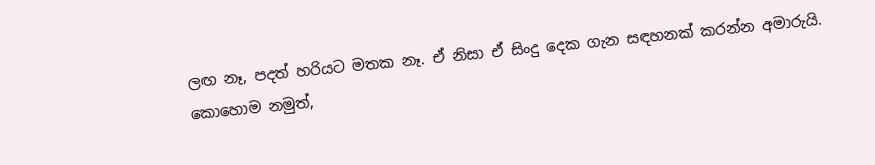ලඟ නෑ, පදත් හරියට මතක නෑ. ඒ නිසා ඒ සිංදු දෙක ගැන සඳහනක් කරන්න අමාරුයි. කොහොම නමුත්,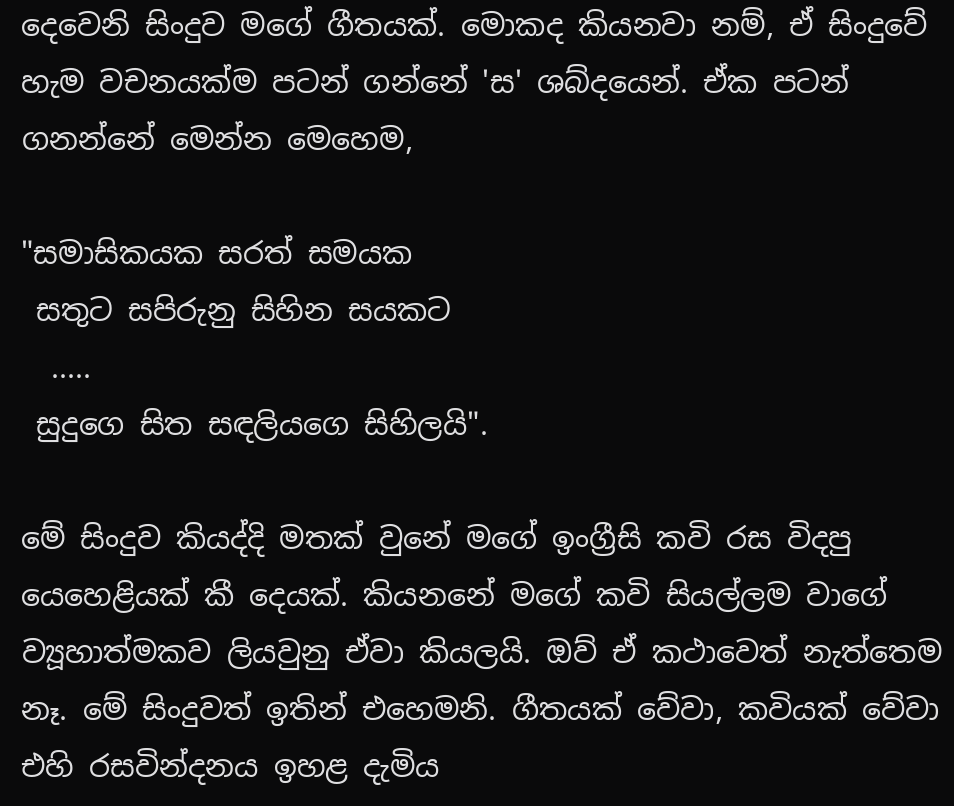දෙවෙනි සිංදුව මගේ ගීතයක්. මොකද කියනවා නම්, ඒ සිංදුවේ හැම වචනයක්ම පටන් ගන්නේ 'ස' ශබ්දයෙන්. ඒක පටන් ගනන්නේ මෙන්න මෙහෙම,

"සමාසිකයක සරත් සමයක
 සතුට සපිරුනු සිහින සයකට
  .....
 සුදුගෙ සිත සඳලියගෙ සිහිලයි".

මේ සිංදුව කියද්දි මතක් වුනේ මගේ ඉංග්‍රීසි කවි රස විදපු යෙහෙළියක් කී දෙයක්. කියනනේ මගේ කවි සියල්ලම වාගේ ව්‍යූහාත්මකව ලියවුනු ඒවා කියලයි. ඔව් ඒ කථාවෙත් නැත්තෙම නෑ. මේ සිංදුවත් ඉතින් එහෙමනි. ගීතයක් වේවා, කවියක් වේවා එහි රසවින්දනය ඉහළ දැමිය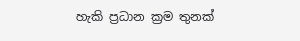හැකි ප්‍රධාන ක්‍රම තුනක්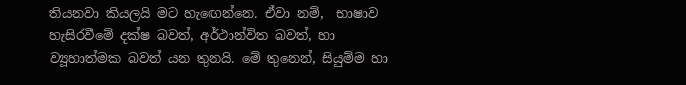තියනවා කියලයි මට හැඟෙන්නෙ. ඒවා නම්,  භාෂාව හැසිරවීමේ දක්ෂ බවත්, අර්ථාන්විත බවත්, හා ව්‍යූහාත්මක බවත් යන තුනයි. මේ තුනෙන්, සියුම්ම හා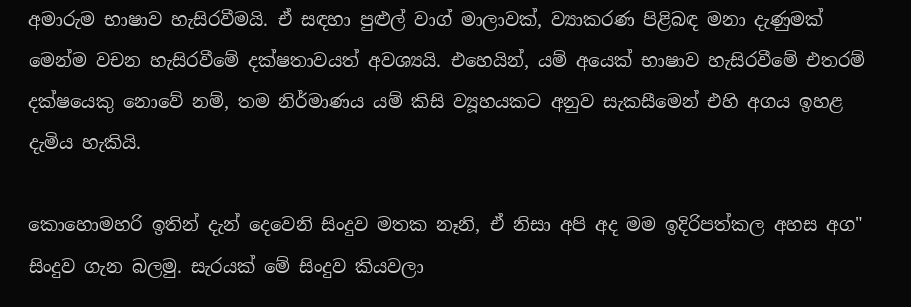අමාරුම භාෂාව හැසිරවීමයි. ඒ සඳහා පුළුල් වාග් මාලාවක්, ව්‍යාකරණ පිළිබඳ මනා දැණුමක් මෙන්ම වචන හැසිරවීමේ දක්ෂතාවයත් අවශ්‍යයි. එහෙයින්, යම් අයෙක් භාෂාව හැසිරවීමේ එතරම් දක්ෂයෙකු නොවේ නම්, තම නිර්මාණය යම් කිසි ව්‍යූහයකට අනුව සැකසීමෙන් එහි අගය ඉහළ දැමිය හැකියි.

කොහොමහරි ඉතින් දැන් දෙවෙනි සිංදුව මතක නෑනි, ඒ නිසා අපි අද මම ඉදිරිපත්කල අහස අග" සිංදුව ගැන බලමු. සැරයක් මේ සිංදුව කියවලා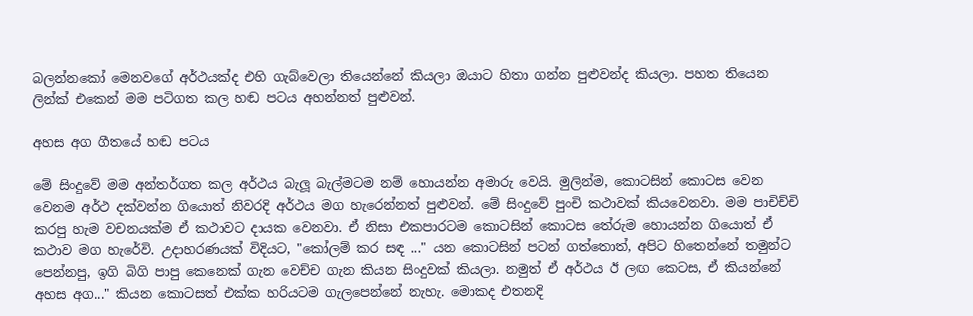බලන්නකෝ මෙනවගේ අර්ථයක්ද එහි ගැබ්වෙලා තියෙන්නේ කියලා ඔයාට හිතා ගන්න පුළුවන්ද කියලා. පහත තියෙන ලින්ක් එකෙන් මම පටිගත කල හඬ පටය අහන්නත් පුළුවන්.

අහස අග ගීතයේ හඬ පටය

මේ සිංදුවේ මම අන්තර්ගත කල අර්ථය බැලූ බැල්මටම නම් හොයන්න අමාරු වෙයි. මුලින්ම, කොටසින් කොටස වෙන වෙනම අර්ථ දක්වන්න ගියොත් නිවරදි අර්ථය මග හැරෙන්නත් පුළුවන්. මේ සිංදුවේ පුංචි කථාවක් කියවෙනවා. මම පාචිච්චි කරපු හැම වචනයක්ම ඒ කථාවට දායක වෙනවා. ඒ නිසා එකපාරටම කොටසින් කොටස තේරුම හොයන්න ගියොත් ඒ කථාව මග හැරේවි. උදාහරණයක් විදියට, "කෝලම් කර සඳ ..." යන කොටසින් පටන් ගත්තොත්, අපිට හිතෙන්නේ තමුන්ට පෙන්නපු, ඉගි බිගි පාපු කෙනෙක් ගැන වෙච්ච ගැන කියන සිංදුවක් කියලා. නමුත් ඒ අර්ථය ඊ ලඟ කෙටස, ඒ කියන්නේ අහස අග..." කියන කොටසත් එක්ක හරියටම ගැලපෙන්නේ නැහැ. මොකද එතනදි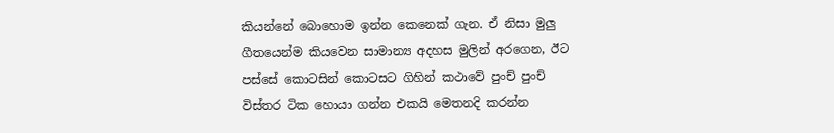කියන්නේ බොහොම ඉන්න කෙනෙක් ගැන. ඒ නිසා මුලු ගීතයෙන්ම කියවෙන සාමාන්‍ය අදහස මුලින් අරගෙන, ඊට පස්සේ කොටසින් කොටසට ගිහින් කථාවේ පුංච් පුංච් විස්තර ටික හොයා ගන්න එකයි මෙතනදි කරන්න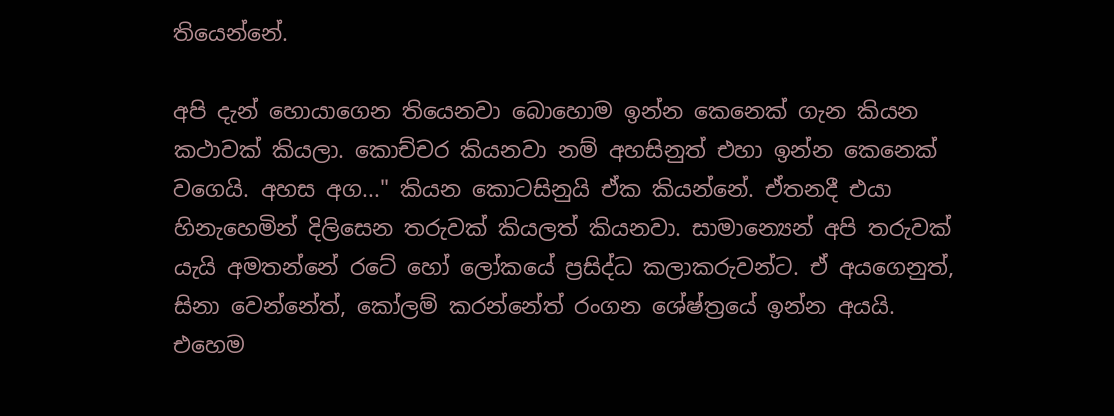තියෙන්නේ.

අපි දැන් හොයාගෙන තියෙනවා බොහොම ඉන්න කෙනෙක් ගැන කියන කථාවක් කියලා. කොච්චර කියනවා නම් අහසිනුත් එහා ඉන්න කෙනෙක් වගෙයි. අහස අග..." කියන කොටසිනුයි ඒක කියන්නේ. ඒතනදී එයා හිනැහෙමින් දිලිසෙන තරුවක් කියලත් කියනවා. සාමාන්‍යෙන් අපි තරුවක් යැයි අමතන්නේ රටේ හෝ ලෝකයේ ප්‍රසිද්ධ කලාකරුවන්ට. ඒ අයගෙනුත්, සිනා වෙන්නේත්, කෝලම් කරන්නේත් රංගන ශේෂ්ත්‍රයේ ඉන්න අයයි. එහෙම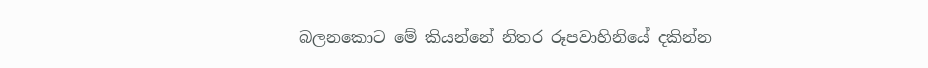බලනකොට මේ කියන්නේ නිතර රූපවාහිනියේ දකින්න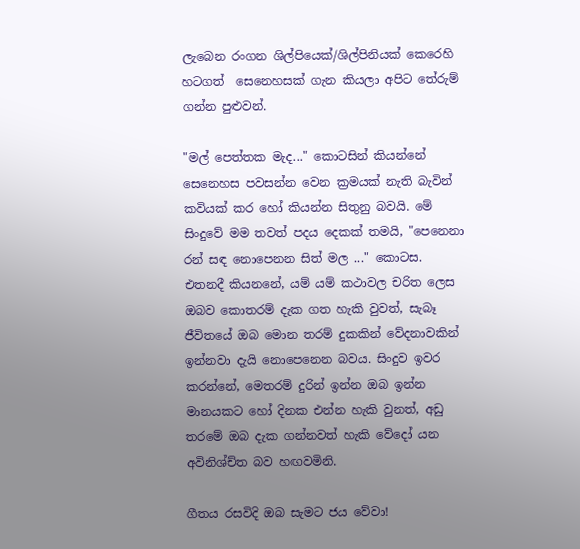ලැබෙන රංගන ශිල්පියෙක්/ශිල්පිනියක් කෙරෙහි හටගත්  සෙනෙහසක් ගැන කියලා අපිට තේරුම් ගන්න පුළුවන්.

"මල් පෙත්තක මැද..." කොටසින් කියන්නේ සෙනෙහස පවසන්න වෙන ක්‍රමයක් නැති බැවින් කවියක් කර හෝ කියන්න සිතුනු බවයි. මේ සිංදුවේ මම තවත් පදය දෙකක් තමයි, "පෙනෙනා රන් සඳ නොපෙනන සිත් මල ..." කොටස. එතනදී කියනනේ, යම් යම් කථාවල චරිත ලෙස ඔබව කොතරම් දැක ගත හැකි වුවත්, සැබෑ ජීවිතයේ ඔබ මොන තරම් දුකකින් වේදනාවකින් ඉන්නවා දැයි නොපෙනෙන බවය. සිංදුව ඉවර කරන්නේ, මෙතරම් දුරින් ඉන්න ඔබ ඉන්න මානයකට හෝ දිනක එන්න හැකි වුනත්, අඩු තරමේ ඔබ දැක ගන්නවත් හැකි වේදෝ යන අවිනිශ්ච්ත බව හඟවමිනි.

ගීතය රසවිදි ඔබ සැමට ජය වේවා!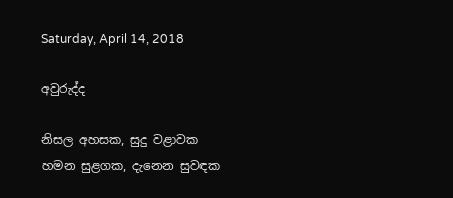Saturday, April 14, 2018

අවුරුද්ද

නිසල අහසක, සුදු වළාවක
හමන සුළගක, දැනෙන සුවඳක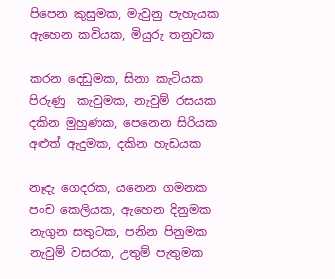පිපෙන කුසුමක, මැවුනු පැහැයක
ඇහෙන කවියක, මියුරු තනුවක

කරන දෙඩුමක, සිනා කැටියක
පිරුණු  කැවුමක, නැවුම් රසයක
දකින මුහුණක, පෙනෙන සිරියක
අළුත් ඇදුමක, දකින හැඩයක

නෑදැ ගෙදරක, යනෙන ගමනක
පංච කෙලියක, ඇහෙන දිනුමක
නැගුන සතුටක, පනින පිනුමක
නැවුම් වසරක, උතුම් පැතුමක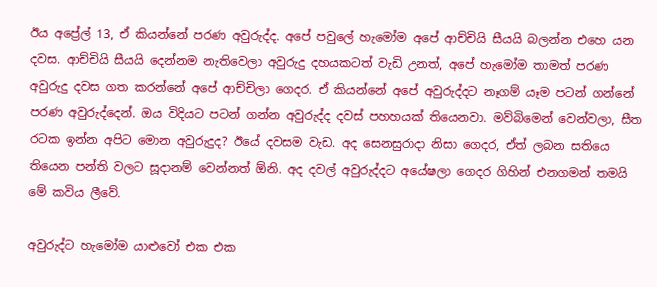ඊය අප්‍රේල් 13, ඒ කියන්නේ පරණ අවුරුද්ද. අපේ පවුලේ හැමෝම අපේ ආච්චියි සීයයි බලන්න එහෙ යන දවස. ආච්චියි සීයයි දෙන්නම නැතිවෙලා අවුරුදු දහයකටත් වැඩි උනත්, අපේ හැමෝම තාමත් පරණ අවුරුදු දවස ගත කරන්නේ අපේ ආච්චිලා ගෙදර. ඒ කියන්නේ අපේ අවුරුද්දට නෑගම් යෑම පටන් ගන්නේ පරණ අවුරුද්දෙන්. ඔය විදියට පටන් ගන්න අවුරුද්ද දවස් පහහයක් තියෙනවා. මව්බිමෙන් වෙන්වලා, සීත රටක ඉන්න අපිට මොන අවුරුදුද? ඊයේ දවසම වැඩ. අද සෙනසුරාදා නිසා ගෙදර, ඒත් ලබන සතියෙ තියෙන පන්ති වලට සූදානම් වෙන්නත් ඕනි. අද දවල් අවුරුද්දට අයේෂලා ගෙදර ගිහින් එනගමන් තමයි මේ කවිය ලීවේ.

අවුරුද්ට හැමෝම යාළුවෝ එක එක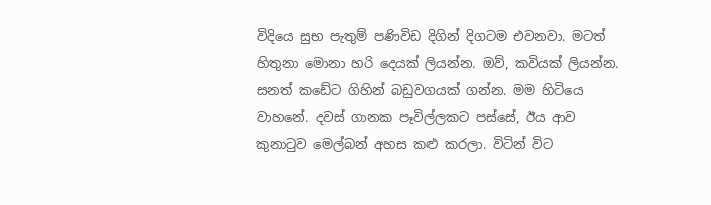විදියෙ සුභ පැතුම් පණිවිඩ දිගින් දිගටම එවනවා. මටත් හිතුනා මොනා හරි දෙයක් ලියන්න. ඔව්, කවියක් ලියන්න. සනත් කඩේට ගිහින් බඩුවගයක් ගන්න. මම හිටියෙ වාහනේ. දවස් ගානක පෑවිල්ලකට පස්සේ, ඊය ආව කුනාටුව මෙල්බන් අහස කළු කරලා. විටින් විට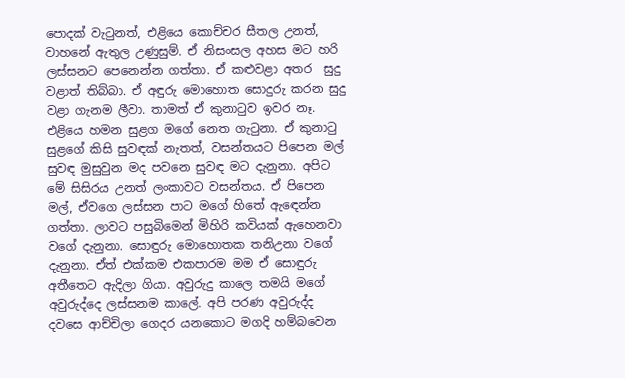පොදක් වැටුනත්, එළියෙ කොච්චර සීතල උනත්, වාහනේ ඇතුල උණුසුම්. ඒ නිසංසල අහස මට හරි ලස්සනට පෙනෙන්න ගත්තා. ඒ කළුවළා අතර  සුදු වළාත් තිබ්බා. ඒ අඳුරු මොහොත සොදුරු කරන සුදු වළා ගැනම ලීවා. තාමත් ඒ කුනාටුව ඉවර නෑ. එළියෙ හමන සුළග මගේ නෙත ගැටුනා. ඒ කුනාටු සුළගේ කිසි සුවඳක් නැතත්, වසන්තයට පිපෙන මල් සුවඳ මුසුවුන මද පවනෙ සුවඳ මට දැනුනා. අපිට මේ සිසිරය උනත් ලංකාවට වසන්තය. ඒ පිපෙන මල්, ඒවගෙ ලස්සන පාට මගේ හිතේ ඇඳෙන්න ගත්තා. ලාවට පසුබිමෙන් මිහිරි කවියක් ඇහෙනවා වගේ දැනුනා. සොඳුරු මොහොතක තනිඋනා වගේ දැනුනා. ඒත් එක්කම එකපාරම මම ඒ සොඳුරු අතීතෙට ඇදිලා ගියා. අවුරුදු කාලෙ තමයි මගේ අවුරුද්දෙ ලස්සනම කාලේ. අපි පරණ අවුරුද්ද දවසෙ ආච්චිලා ගෙදර යනකොට මගදි හම්බවෙන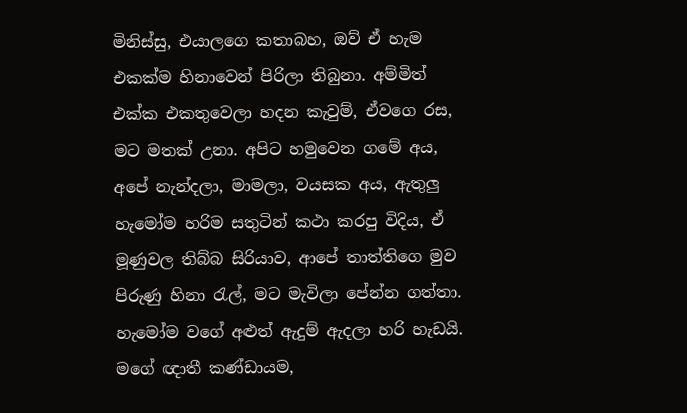මිනිස්සු, එයාලගෙ කතාබහ, ඔව් ඒ හැම එකක්ම හිනාවෙන් පිරිලා තිබුනා. අම්මිත් එක්ක එකතුවෙලා හදන කැවුම්, ඒවගෙ රස, මට මතක් උනා. අපිට හමුවෙන ගමේ අය, අපේ නැන්දලා, මාමලා, වයසක අය, ඇතුලු හැමෝම හරිම සතුටින් කථා කරපු විදිය, ඒ මූණුවල තිබ්බ සිරියාව, ආපේ තාත්තිගෙ මුව පිරුණු හිනා රැල්, මට මැවිලා පේන්න ගත්තා. හැමෝම වගේ අළුත් ඇදුම් ඇදලා හරි හැඩයි. මගේ ඥාතී කණ්ඩායම,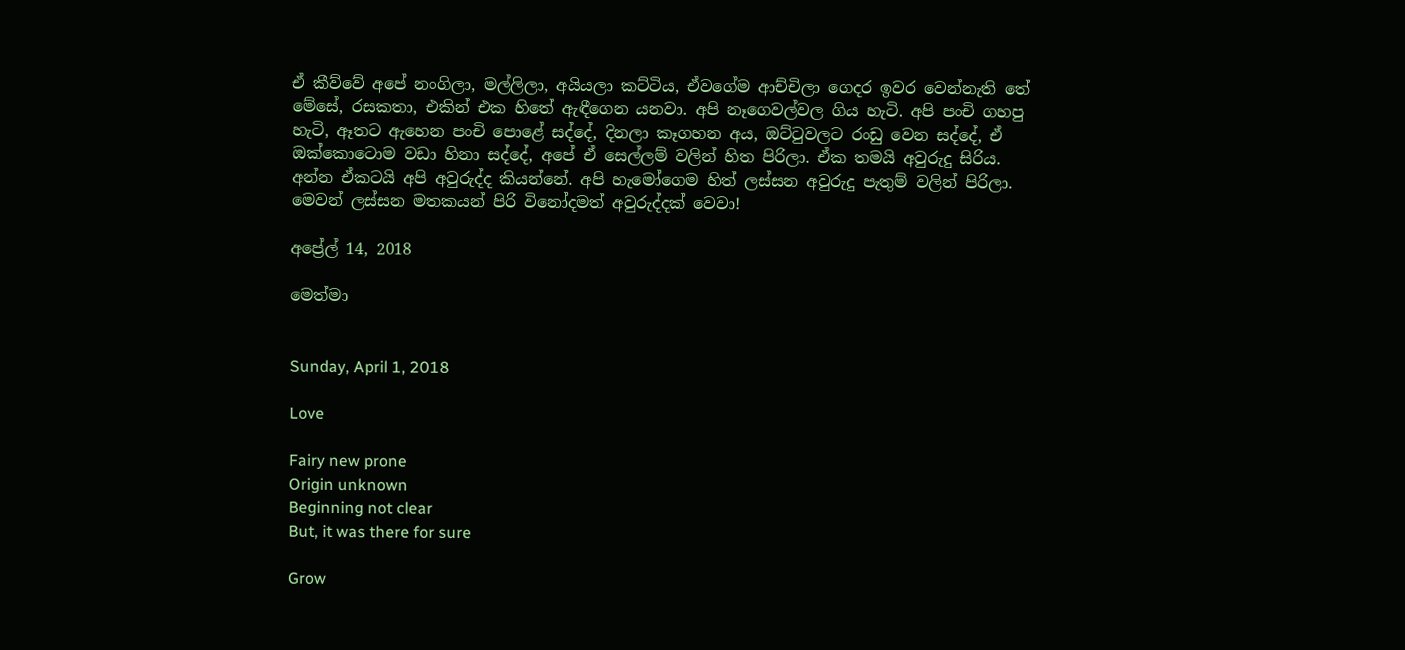ඒ කීව්වේ අපේ නංගිලා, මල්ලිලා, අයියලා කට්ටිය, ඒවගේම ආච්චිලා ගෙදර ඉවර වෙන්නැති තේ මේසේ, රසකතා, එකින් එක හිතේ ඇඳීගෙන යනවා. අපි නෑගෙවල්වල ගිය හැටි. අපි පංචි ගහපු හැටි, ඈතට ඇහෙන පංචි පොළේ සද්දේ, දිනලා කෑගහන අය, ඔට්ටුවලට රංඩු වෙන සද්දේ, ඒ ඔක්කොටොම වඩා හිනා සද්දේ, අපේ ඒ සෙල්ලම් වලින් හිත පිරිලා. ඒක තමයි අවුරුදු සිරිය. අන්න ඒකටයි අපි අවුරුද්ද කියන්නේ. අපි හැමෝගෙම හිත් ලස්සන අවුරුදු පැතුම් වලින් පිරිලා. මෙවන් ලස්සන මතකයන් පිරි විනෝදමත් අවුරුද්දක් වෙවා!

අප්‍රේල් 14, 2018

මෙත්මා


Sunday, April 1, 2018

Love

Fairy new prone
Origin unknown
Beginning not clear
But, it was there for sure

Grow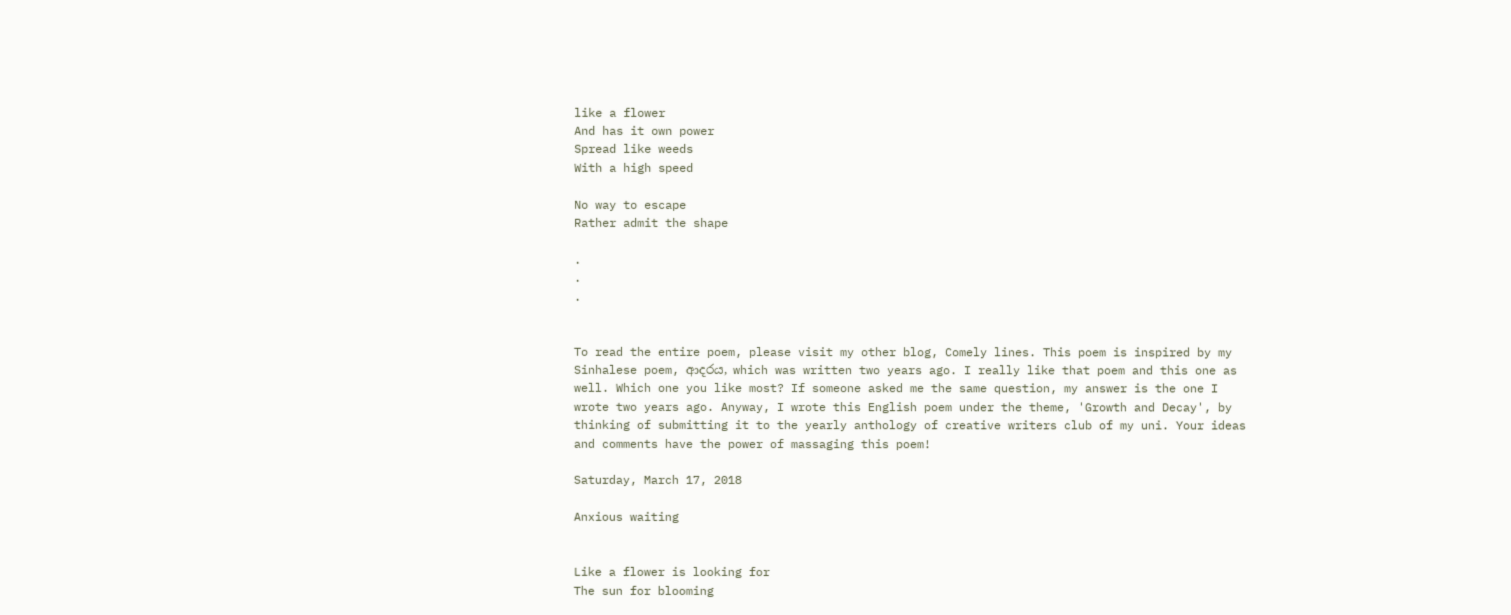like a flower
And has it own power
Spread like weeds
With a high speed

No way to escape
Rather admit the shape

.
.
.


To read the entire poem, please visit my other blog, Comely lines. This poem is inspired by my Sinhalese poem, ආදරය, which was written two years ago. I really like that poem and this one as well. Which one you like most? If someone asked me the same question, my answer is the one I wrote two years ago. Anyway, I wrote this English poem under the theme, 'Growth and Decay', by thinking of submitting it to the yearly anthology of creative writers club of my uni. Your ideas and comments have the power of massaging this poem!

Saturday, March 17, 2018

Anxious waiting


Like a flower is looking for
The sun for blooming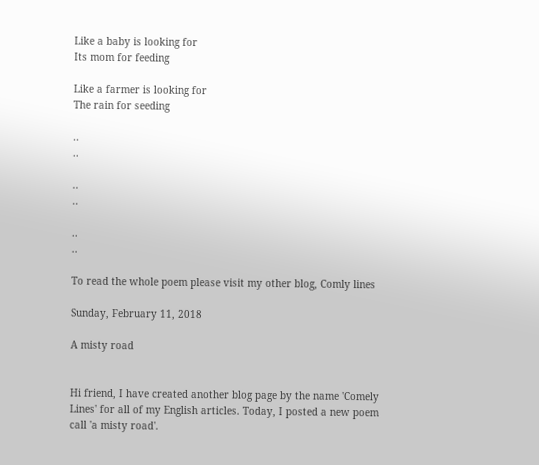Like a baby is looking for
Its mom for feeding

Like a farmer is looking for
The rain for seeding

..
..

..
..

..
..

To read the whole poem please visit my other blog, Comly lines

Sunday, February 11, 2018

A misty road


Hi friend, I have created another blog page by the name 'Comely Lines' for all of my English articles. Today, I posted a new poem call 'a misty road'.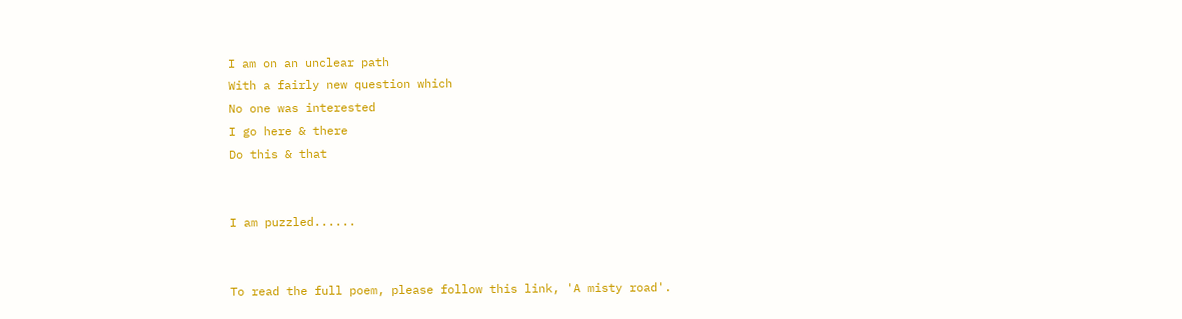I am on an unclear path
With a fairly new question which
No one was interested
I go here & there
Do this & that


I am puzzled......


To read the full poem, please follow this link, 'A misty road'.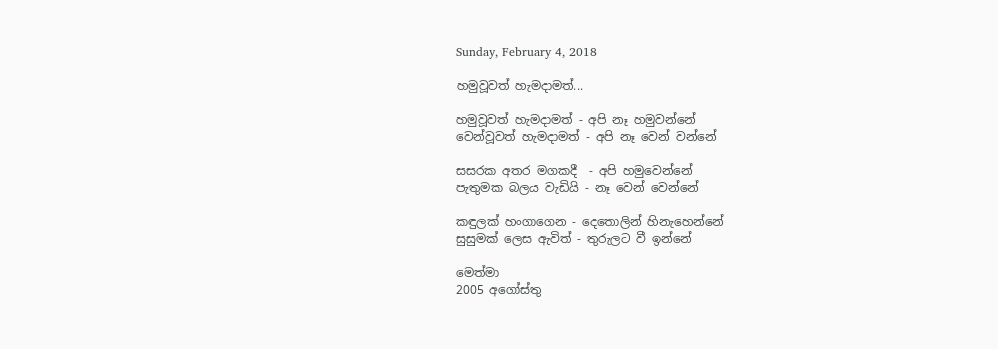Sunday, February 4, 2018

හමුවූවත් හැමදාමත්...

හමුවූවත් හැමදාමත් - අපි නෑ හමුවන්නේ
වෙන්වූවත් හැමදාමත් - අපි නෑ වෙන් වන්නේ

සසරක අතර මගකදී  - අපි හමුවෙන්නේ
පැතුමක බලය වැඩියි - නෑ වෙන් වෙන්නේ

කඳුලක් හංගාගෙන - දෙතොලින් හිනැහෙන්නේ
සුසුමක් ලෙස ඇවිත් - තුරුලට වී ඉන්නේ

මෙත්මා
2005 අගෝස්තු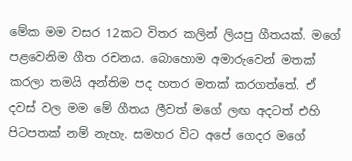මේක මම වසර 12කට විතර කලින් ලියපු ගීතයක්. මගේ පළවෙනිම ගීත රචනය. බොහොම අමාරුවෙන් මතක් කරලා තමයි අන්තිම පද හතර මතක් කරගත්තේ. ඒ දවස් වල මම මේ ගීතය ලීවත් මගේ ලඟ අදටත් එහි පිටපතක් නම් නැහැ. සමහර විට අපේ ගෙදර මගේ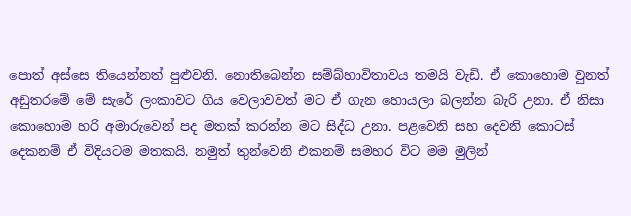පොත් අස්සෙ තියෙන්නත් පුළුවනි. නොතිබෙන්න සම්බ්හාවිතාවය තමයි වැඩි. ඒ කොහොම වුනත් අඩුතරමේ මේ සැරේ ලංකාවට ගිය වෙලාවවත් මට ඒ ගැන හොයලා බලන්න බැරි උනා. ඒ නිසා කොහොම හරි අමාරුවෙන් පද මතක් කරන්න මට සිද්ධ උනා. පළවෙනි සහ දෙවනි කොටස් දෙකනම් ඒ විදියටම මතකයි. නමුත් තුන්වෙනි එකනම් සමහර විට මම මුලින්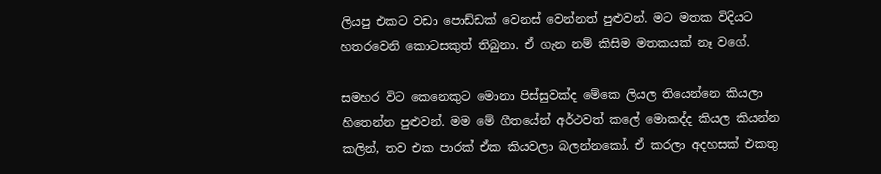ලියපු එකට වඩා පොඩ්ඩක් වෙනස් වෙන්නත් පුළුවන්. මට මතක විදියට හතරවෙනි කොටසකුත් තිබුනා. ඒ ගැන නම් කිසිම මතකයක් නෑ වගේ.

සමහර විට කෙනෙකුට මොනා පිස්සුවක්ද මේකෙ ලියල තියෙන්නෙ කියලා හිතෙන්න පුළුවන්. මම මේ ගීතයේන් අර්ථවත් කලේ මොකද්ද කියල කියන්න කලින්, තව එක පාරක් ඒක කියවලා බලන්නකෝ. ඒ කරලා අදහසක් එකතු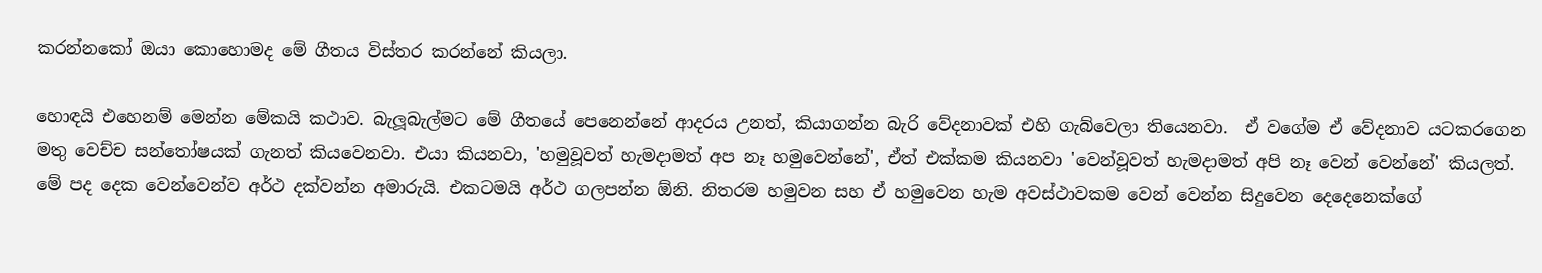කරන්නකෝ ඔයා කොහොමද මේ ගීතය විස්තර කරන්නේ කියලා.

හොඳයි එහෙනම් මෙන්න මේකයි කථාව. බැලූබැල්මට මේ ගීතයේ පෙනෙන්නේ ආදරය උනත්, කියාගන්න බැරි වේදනාවක් එහි ගැබ්වෙලා තියෙනවා.  ඒ වගේම ඒ වේදනාව යටකරගෙන මතු වෙච්ච සන්තෝෂයක් ගැනත් කියවෙනවා. එයා කියනවා, 'හමුවූවත් හැමදාමත් අප නෑ හමුවෙන්නේ', ඒත් එක්කම කියනවා 'වෙන්වූවත් හැමදාමත් අපි නෑ වෙන් වෙන්නේ' කියලත්.
මේ පද දෙක වෙන්වෙන්ව අර්ථ දක්වන්න අමාරුයි. එකටමයි අර්ථ ගලපන්න ඕනි. නිතරම හමුවන සහ ඒ හමුවෙන හැම අවස්ථාවකම වෙන් වෙන්න සිදුවෙන දෙදෙනෙක්ගේ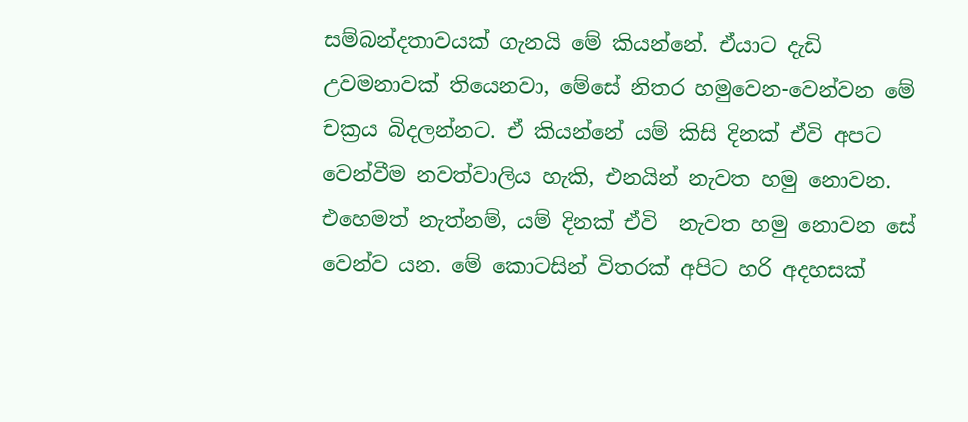සම්බන්දතාවයක් ගැනයි මේ කියන්නේ. ඒයාට දැඩි උවමනාවක් තියෙනවා, මේසේ නිතර හමුවෙන-වෙන්වන මේ චක්‍රය බිදලන්නට. ඒ කියන්නේ යම් කිසි දිනක් ඒවි අපට වෙන්වීම නවත්වාලිය හැකි, එනයින් නැවත හමු නොවන. එහෙමත් නැත්නම්, යම් දිනක් ඒවි  නැවත හමු නොවන සේ වෙන්ව යන. මේ කොටසින් විතරක් අපිට හරි අදහසක්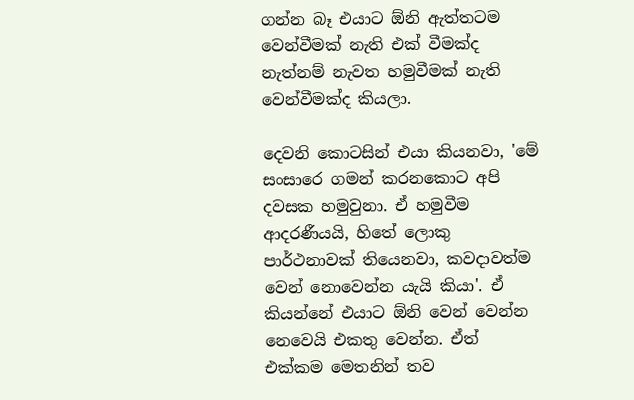ගන්න බෑ එයාට ඕනි ඇත්තටම වෙන්වීමක් නැති එක් වීමක්ද නැත්නම් නැවත හමුවීමක් නැති වෙන්වීමක්ද කියලා.

දෙවනි කොටසින් එයා කියනවා, 'මේ සංසාරෙ ගමන් කරනකොට අපි දවසක හමුවුනා. ඒ හමුවීම ආදරණීයයි, හිතේ ලොකු පාර්ථනාවක් තියෙනවා, කවදාවත්ම වෙන් නොවෙන්න යැයි කියා'. ඒ කියන්නේ එයාට ඕනි වෙන් වෙන්න නෙවෙයි එකතු වෙන්න. ඒත් එක්කම මෙතනින් තව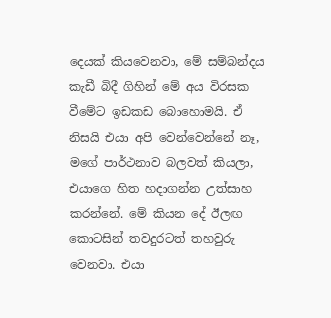දෙයක් කියවෙනවා, මේ සම්බන්දය කැඩී බිදී ගිහින් මේ අය විරසක වීමේට ඉඩකඩ බොහොමයි. ඒ නිසයි එයා අපි වෙන්වෙන්නේ නෑ, මගේ පාර්ථනාව බලවත් කියලා, එයාගෙ හිත හදාගන්න උත්සාහ කරන්නේ. මේ කියන දේ ඊලඟ කොටසින් තවදුරටත් තහවුරු වෙනවා. එයා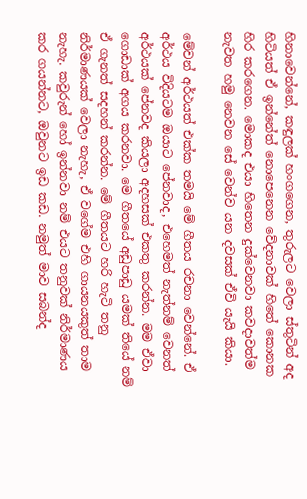හිනාවෙන්නේ, කඳුලක් හංගගෙන, තුරුලට වෙලා ස්තුටින් අද හිටියත් ඒ ඉන්නේත් නොපෙනෙන වේදනාවක් හිතේ කොනක හිර කරගෙන. මොකද එයා හිතෙන දුක්වෙනවා කවදාවත්ම නැවත හමු නෙවන සේ වෙන්ව යන දවසක් ඒවි යැයි කියා.

මේවන් අර්ථයත් එක්ක තමයි මේ ගීතය රචනා වෙන්නේ. ඒ අර්ථය විදියටම ඔයාට පේනවාද, එහෙමත් නැත්නම් වෙනත් අර්ථයක් පේනවද කියලා අදහසක් එකතු කරන්න. මම ඒවා ගොඩාක් අගය කරනවා. මෙ ගීතයේ අඩුපාඩු යමක් තියේ නම් ඒ ගැනත් සදහන් කරන්න. මේ ගීතයට හරි හැටි තනු නිර්මාණයක් වෙලා නැහැ, ඒ වගේම එහි ගායනයකුත් තාම නැහැ. කවුරුන් හෝ ඉන්නවා නම් එයට තනුවක් නිර්මාණය කර ගයන්නට, ඔවුනට ඉඩ කඩ. නමුත් මාව සබන්ද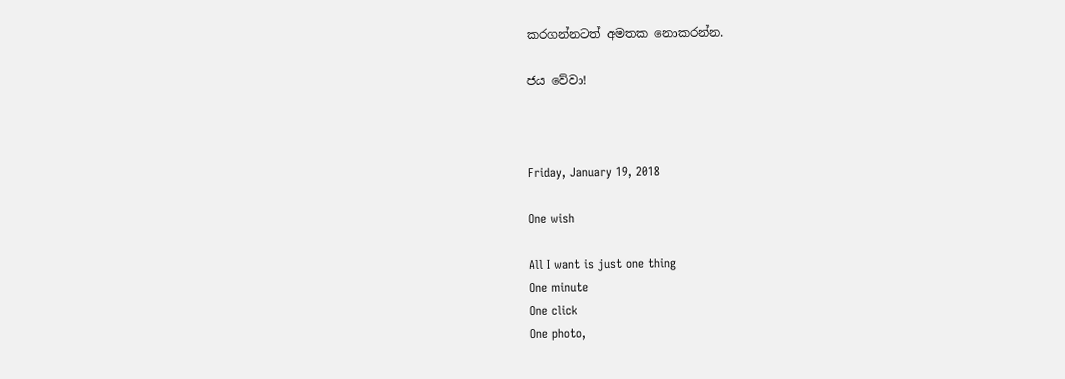කරගන්නටත් අමතක නොකරන්න.

ජය වේවා!



Friday, January 19, 2018

One wish

All I want is just one thing
One minute
One click
One photo,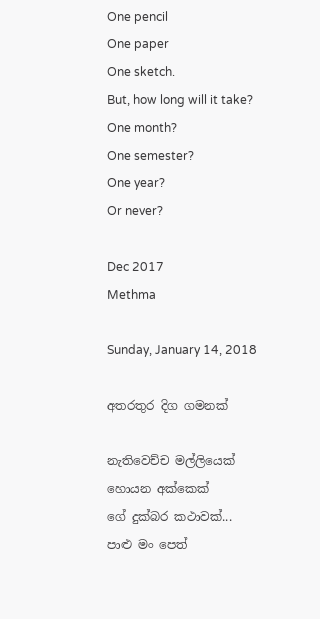One pencil
One paper
One sketch.
But, how long will it take?
One month?
One semester?
One year?
Or never?

Dec 2017
Methma

Sunday, January 14, 2018

අතරතුර දිග ගමනක්

නැතිවෙච්ච මල්ලියෙක්
හොයන අක්කෙක්
ගේ දුක්බර කථාවක්...
පාළු මං පෙත්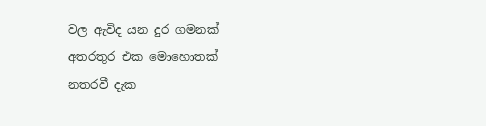වල ඇවිද යන දුර ගමනක්
අතරතුර එක මොහොතක්
නතරවී දැක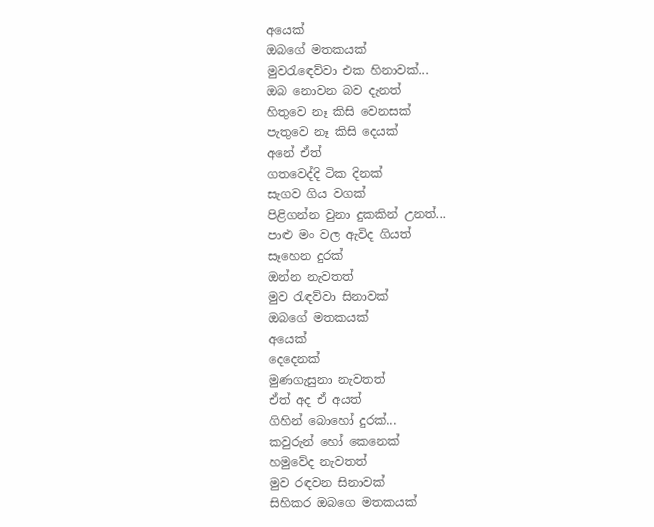අයෙක්
ඔබගේ මතකයක්
මුවරැඳෙව්වා එක හිනාවක්...
ඔබ නොවන බව දැනත්
හිතුවෙ නෑ කිසි වෙනසක්
පැතුවෙ නෑ කිසි දෙයක්
අනේ ඒත්
ගතවෙද්දි ටික දිනක්
සැගව ගිය වගක්
පිළිගන්න වුනා දුකකින් උනත්...
පාළු මං වල ඇවිද ගියත්
සෑහෙන දුරක්
ඔන්න නැවතත්
මුව රැඳව්වා සිනාවක්
ඔබගේ මතකයක්
අයෙක්
දෙදෙනක්
මුණගැසුනා නැවතත්
ඒත් අද ඒ අයත්
ගිහින් බොහෝ දුරක්...
කවුරුන් හෝ කෙනෙක්
හමුවේද නැවතත්
මුව රඳවන සිනාවක්
සිහිකර ඔබගෙ මතකයක්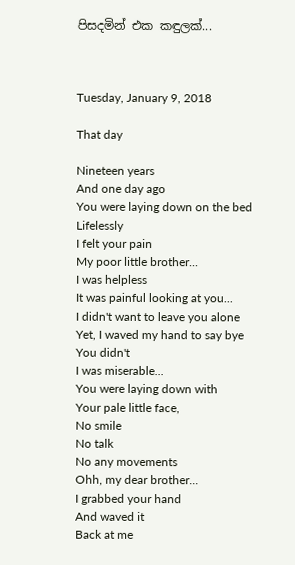පිසදමින් එක කඳුලක්...



Tuesday, January 9, 2018

That day

Nineteen years
And one day ago
You were laying down on the bed
Lifelessly
I felt your pain
My poor little brother...
I was helpless
It was painful looking at you...
I didn't want to leave you alone
Yet, I waved my hand to say bye
You didn't
I was miserable...
You were laying down with
Your pale little face,
No smile
No talk
No any movements
Ohh, my dear brother...
I grabbed your hand
And waved it
Back at me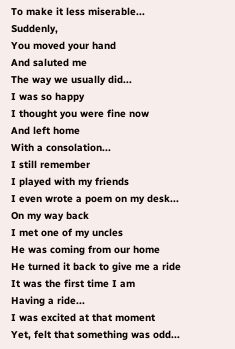To make it less miserable...
Suddenly,
You moved your hand
And saluted me
The way we usually did...
I was so happy
I thought you were fine now
And left home
With a consolation...
I still remember
I played with my friends
I even wrote a poem on my desk...
On my way back
I met one of my uncles
He was coming from our home
He turned it back to give me a ride
It was the first time I am
Having a ride...
I was excited at that moment
Yet, felt that something was odd...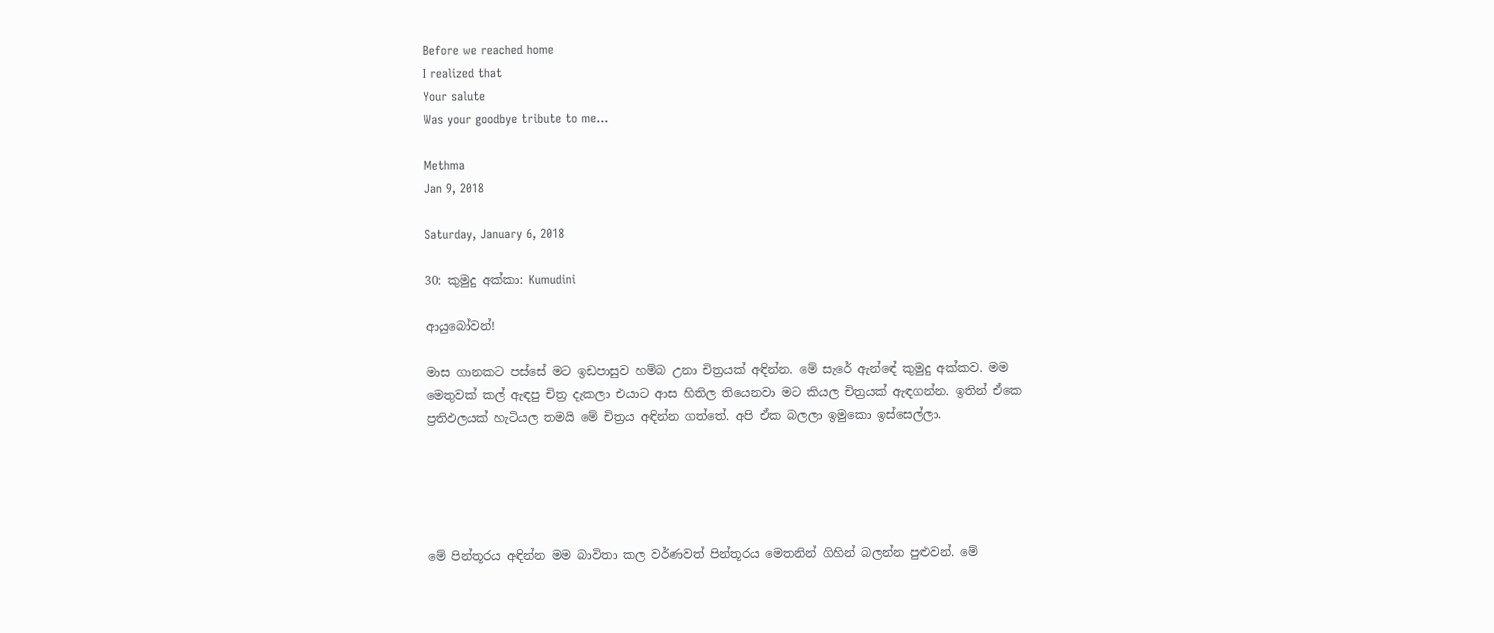Before we reached home
I realized that
Your salute
Was your goodbye tribute to me...

Methma
Jan 9, 2018

Saturday, January 6, 2018

30: කුමුදු අක්කා: Kumudini

ආයුබෝවන්!

මාස ගානකට පස්සේ මට ඉඩපාසුව හම්බ උනා චිත්‍රයක් අඳින්න. මේ සැරේ ඇන්ඳේ කුමුදු අක්කව. මම මෙතුවක් කල් ඇඳපු චිත්‍ර දැකලා එයාට ආස හිතිල තියෙනවා මට කියල චිත්‍රයක් ඇඳගන්න. ඉතින් ඒකෙ ප්‍රතිඵලයක් හැටියල තමයි මේ චිත්‍රය අඳින්න ගත්තේ. අපි ඒක බලලා ඉමුකො ඉස්සෙල්ලා.





මේ පින්තූරය අඳින්න මම බාවිතා කල වර්ණවත් පින්තූරය මෙතනින් ගිහින් බලන්න පුළුවන්. මේ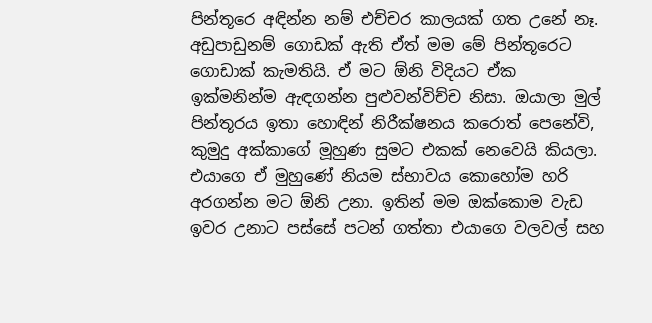පින්තූරෙ අඳින්න නම් එච්චර කාලයක් ගත උනේ නෑ. අඩුපාඩුනම් ගොඩක් ඇති ඒත් මම මේ පින්තූරෙට ගොඩාක් කැමතියි. ඒ මට ඕනි විදියට ඒක ඉක්මනින්ම ඇඳගන්න පුළුවන්විච්ච නිසා. ඔයාලා මුල් පින්තූරය ඉතා හොඳින් නිරීක්ෂනය කරොත් පෙනේවි, කුමුදු අක්කාගේ මූහුණ සුමට එකක් නෙවෙයි කියලා. එයාගෙ ඒ මුහුණේ නියම ස්භාවය කොහෝම හරි අරගන්න මට ඕනි උනා. ඉතින් මම ඔක්කොම වැඩ ඉවර උනාට පස්සේ පටන් ගත්තා එයාගෙ වලවල් සහ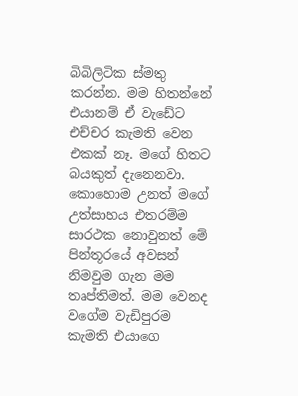බිබිලිටික ස්මතු කරන්න. මම හිතන්නේ එයානම් ඒ වැඩේට එච්චර කැමති වෙන එකක් නෑ. මගේ හිතට බයකුත් දැනෙනවා. කොහොම උනත් මගේ උත්සාහය එතරම්ම සාරථක නොවුනත් මේ පින්තූරයේ අවසන් නිමවුම ගැන මම තෘප්තිමත්. මම වෙනද වගේම වැඩිපුරම කැමති එයාගෙ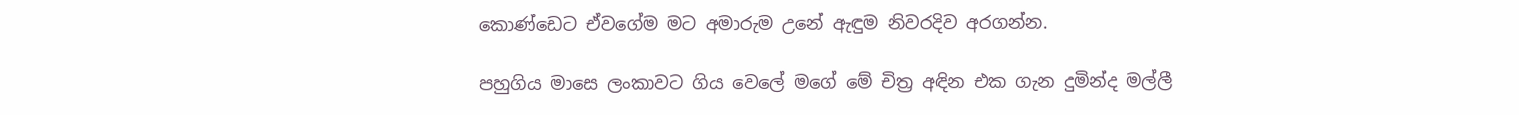කොණ්ඩෙට ඒවගේම මට අමාරුම උනේ ඇඳුම නිවරදිව අරගන්න.

පහුගිය මාසෙ ලංකාවට ගිය වෙලේ මගේ මේ චිත්‍ර අඳින එක ගැන දුමින්ද මල්ලී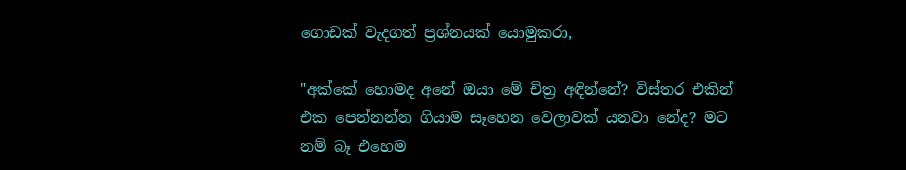ගොඩක් වැදගත් ප්‍රශ්නයක් යොමුකරා,

"අක්කේ හොමද අනේ ඔයා මේ චිත්‍ර අඳින්නේ? විස්තර එකින් එක පෙන්නන්න ගියාම සෑහෙන වෙලාවක් යනවා නේද? මට නම් බෑ එහෙම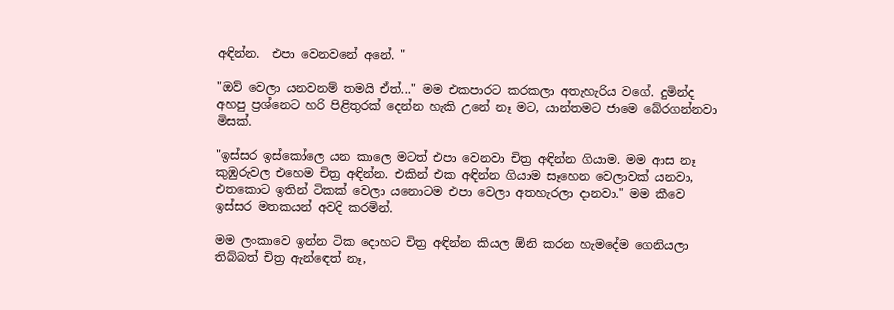අඳින්න.  එපා වෙනවනේ අනේ. "

"ඔව් වෙලා යනවනම් තමයි ඒත්..." මම එකපාරට කරකලා අතැහැරිය වගේ. දුමින්ද අහපු ප්‍රශ්නෙට හරි පිළිතුරක් දෙන්න හැකි උනේ නෑ මට, යාන්තමට ජාමෙ බේරගන්නවා මිසක්.

"ඉස්සර ඉස්කෝලෙ යන කාලෙ මටත් එපා වෙනවා චිත්‍ර අඳින්න ගියාම. මම ආස නෑ කුඹුරුවල එහෙම චිත්‍ර අඳින්න. එකින් එක අඳින්න ගියාම සෑහෙන වෙලාවක් යනවා, එතකොට ඉතින් ටිකක් වෙලා යනොටම එපා වෙලා අතහැරලා දානවා." මම කීවෙ ඉස්සර මතකයන් අවදි කරමින්.

මම ලංකාවෙ ඉන්න ටික දොහට චිත්‍ර අඳින්න කියල ඕනි කරන හැමදේම ගෙනියලා තිබ්බත් චිත්‍ර ඇන්ඳෙත් නෑ,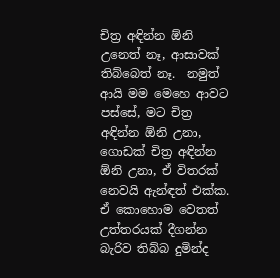චිත්‍ර අඳින්න ඕනි උනෙත් නෑ, ආසාවක් තිබ්බෙත් නෑ.  නමුත් ආයි මම මෙහෙ ආවට පස්සේ, මට චිත්‍ර අඳින්න ඕනි උනා, ගොඩක් චිත්‍ර අඳින්න ඕනි උනා, ඒ විතරක් නෙවයි ඇන්ඳත් එක්ක. ඒ කොහොම වෙතත් උත්තරයක් දීගන්න බැරිව තිබ්බ දුමින්ද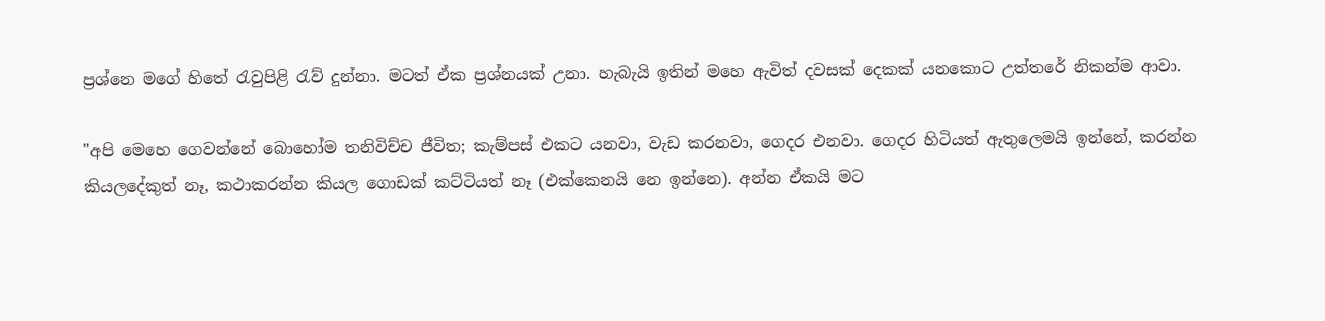ප්‍රශ්නෙ මගේ හිතේ රැවුපිළි රැව් දුන්නා. මටත් ඒක ප්‍රශ්නයක් උනා. හැබැයි ඉතින් මහෙ ඇවිත් දවසක් දෙකක් යනකොට උත්තරේ නිකන්ම ආවා.

"අපි මෙහෙ ගෙවන්නේ බොහෝම තනිවිච්ච ජීවිත; කැම්පස් එකට යනවා, වැඩ කරනවා, ගෙදර එනවා. ගෙදර හිටියත් ඇතුලෙමයි ඉන්නේ, කරන්න කියලදේකුත් නෑ, කථාකරන්න කියල ගොඩක් කට්ටියත් නෑ (එක්කෙනයි නෙ ඉන්නෙ). අන්න ඒකයි මට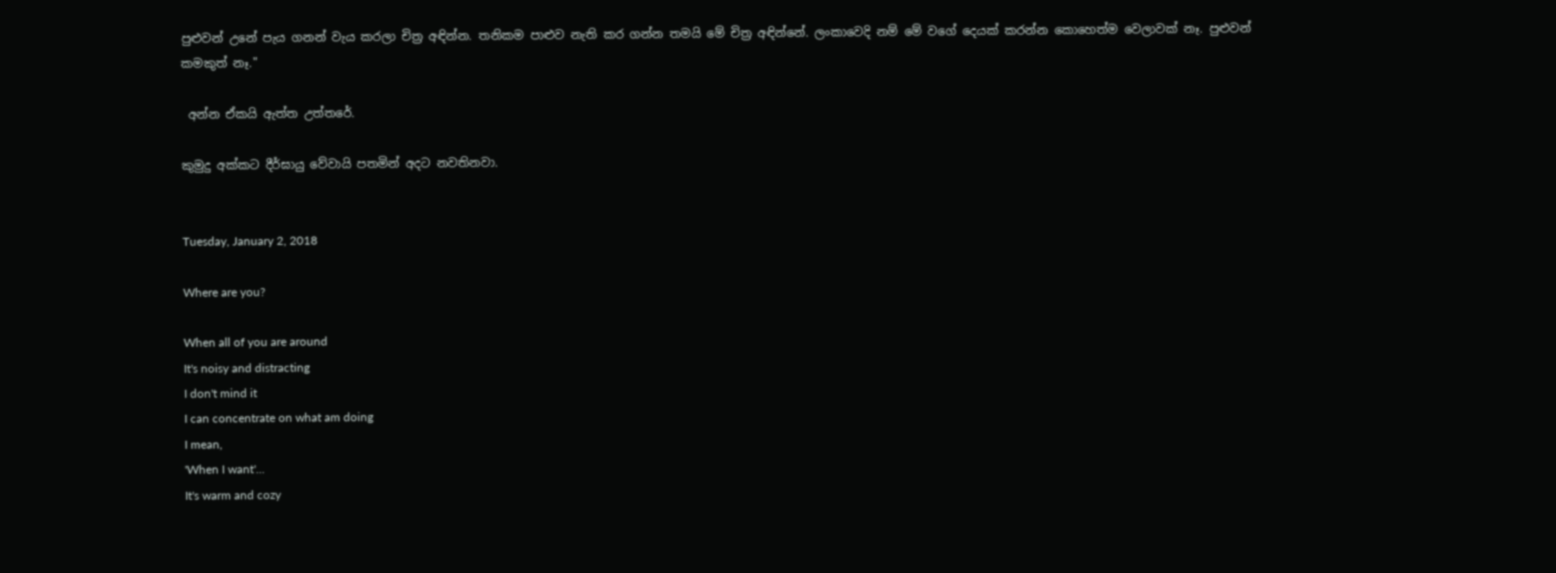පුළුවන් උනේ පැය ගනන් වැය කරලා චිත්‍ර අඳින්න. තනිකම පාළුව නැති කර ගන්න තමයි මේ චිත්‍ර අඳින්නේ. ලංකාවෙදි නම් මේ වගේ දෙයක් කරන්න කොහෙත්ම වෙලාවක් නෑ. පුළුවන් කමකුත් නෑ."

 අන්න ඒකයි ඇත්ත උත්තරේ.

කුමුදු අක්කට දීර්ඝායු වේවායි පතමින් අදට නවතිනවා.


Tuesday, January 2, 2018

Where are you?

When all of you are around
It's noisy and distracting
I don't mind it
I can concentrate on what am doing
I mean,
'When I want'...
It's warm and cozy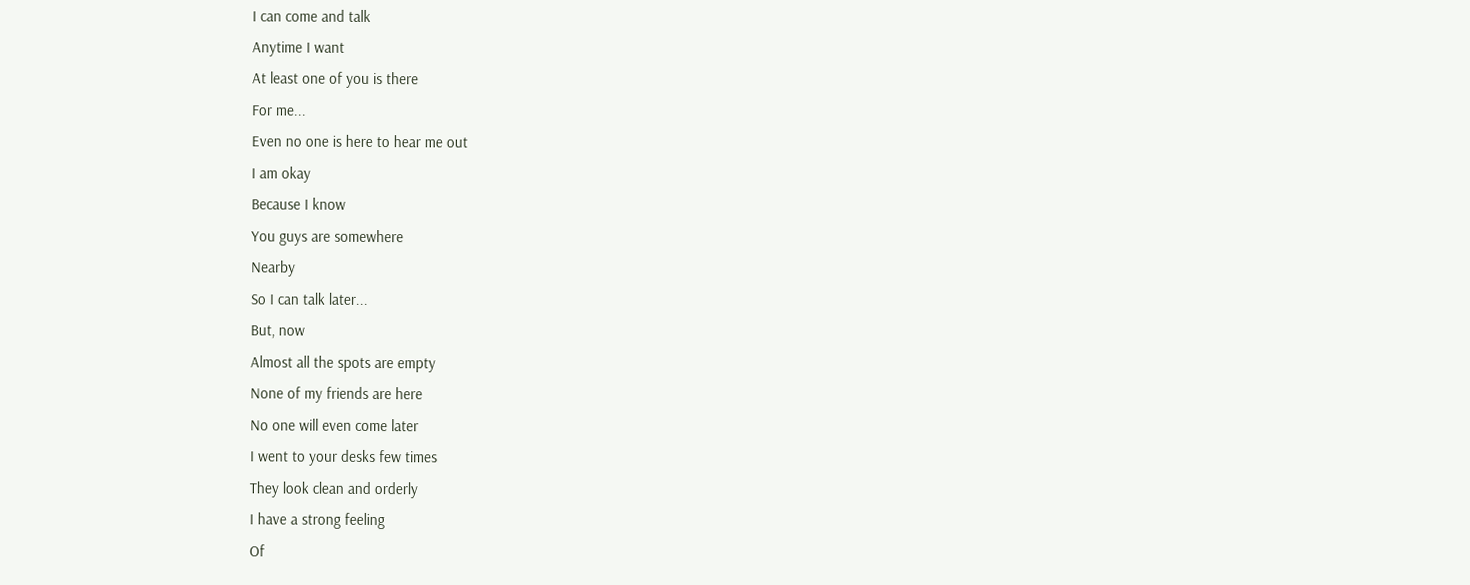I can come and talk
Anytime I want
At least one of you is there
For me...
Even no one is here to hear me out
I am okay
Because I know
You guys are somewhere
Nearby
So I can talk later...
But, now
Almost all the spots are empty
None of my friends are here
No one will even come later
I went to your desks few times
They look clean and orderly
I have a strong feeling
Of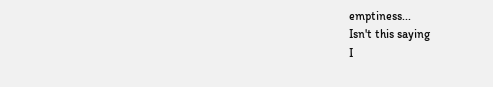emptiness...
Isn't this saying
I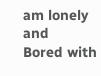am lonely and
Bored with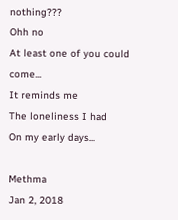nothing???
Ohh no
At least one of you could come...
It reminds me
The loneliness I had
On my early days...

Methma
Jan 2, 2018